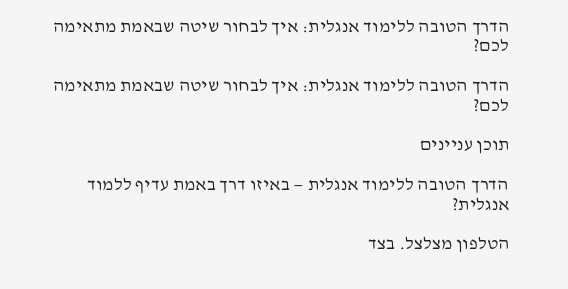הדרך הטובה ללימוד אנגלית: איך לבחור שיטה שבאמת מתאימה לכם?

הדרך הטובה ללימוד אנגלית: איך לבחור שיטה שבאמת מתאימה לכם?

תוכן עניינים

הדרך הטובה ללימוד אנגלית — באיזו דרך באמת עדיף ללמוד אנגלית?

הטלפון מצלצל. בצד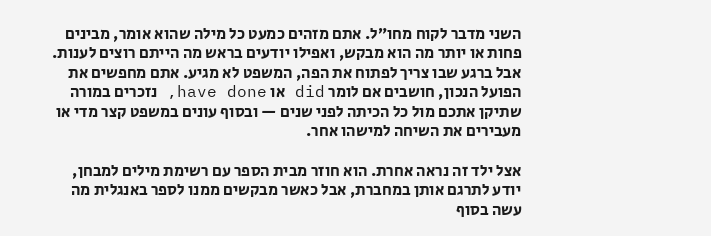השני מדבר לקוח מחו״ל. אתם מזהים כמעט כל מילה שהוא אומר, מבינים פחות או יותר מה הוא מבקש, ואפילו יודעים בראש מה הייתם רוצים לענות. אבל ברגע שבו צריך לפתוח את הפה, המשפט לא מגיע. אתם מחפשים את הפועל הנכון, חושבים אם לומר did או have done, נזכרים במורה שתיקן אתכם מול כל הכיתה לפני שנים — ובסוף עונים במשפט קצר מדי או מעבירים את השיחה למישהו אחר.

אצל ילד זה נראה אחרת. הוא חוזר מבית הספר עם רשימת מילים למבחן, יודע לתרגם אותן במחברת, אבל כאשר מבקשים ממנו לספר באנגלית מה עשה בסוף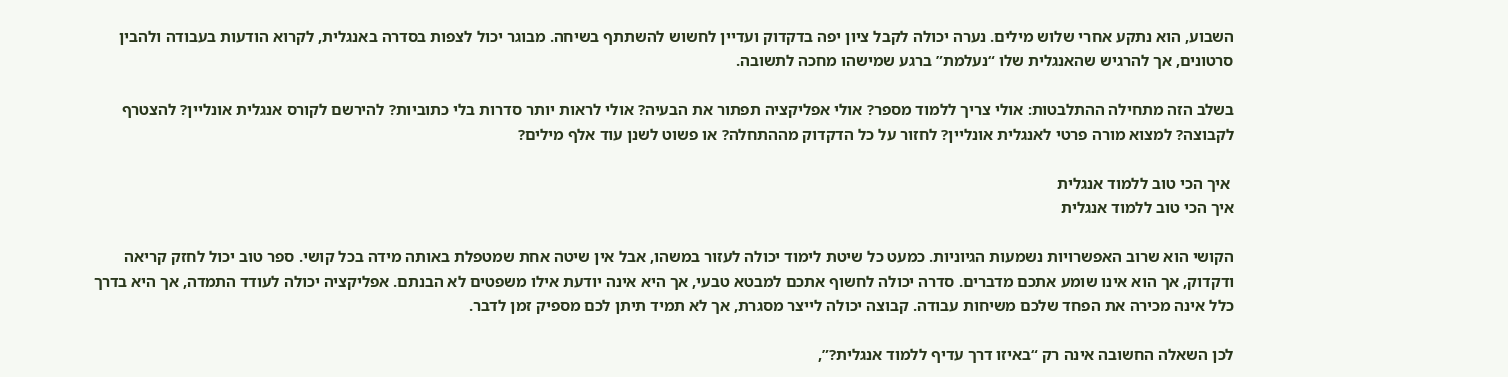השבוע, הוא נתקע אחרי שלוש מילים. נערה יכולה לקבל ציון יפה בדקדוק ועדיין לחשוש להשתתף בשיחה. מבוגר יכול לצפות בסדרה באנגלית, לקרוא הודעות בעבודה ולהבין סרטונים, אך להרגיש שהאנגלית שלו “נעלמת” ברגע שמישהו מחכה לתשובה.

בשלב הזה מתחילה ההתלבטות: אולי צריך ללמוד מספר? אולי אפליקציה תפתור את הבעיה? אולי לראות יותר סדרות בלי כתוביות? להירשם לקורס אנגלית אונליין? להצטרף לקבוצה? למצוא מורה פרטי לאנגלית אונליין? לחזור על כל הדקדוק מההתחלה? או פשוט לשנן עוד אלף מילים?

 איך הכי טוב ללמוד אנגלית
איך הכי טוב ללמוד אנגלית

הקושי הוא שרוב האפשרויות נשמעות הגיוניות. כמעט כל שיטת לימוד יכולה לעזור במשהו, אבל אין שיטה אחת שמטפלת באותה מידה בכל קושי. ספר טוב יכול לחזק קריאה ודקדוק, אך הוא אינו שומע אתכם מדברים. סדרה יכולה לחשוף אתכם למבטא טבעי, אך היא אינה יודעת אילו משפטים לא הבנתם. אפליקציה יכולה לעודד התמדה, אך היא בדרך כלל אינה מכירה את הפחד שלכם משיחות עבודה. קבוצה יכולה לייצר מסגרת, אך לא תמיד תיתן לכם מספיק זמן לדבר.

לכן השאלה החשובה אינה רק “באיזו דרך עדיף ללמוד אנגלית?”,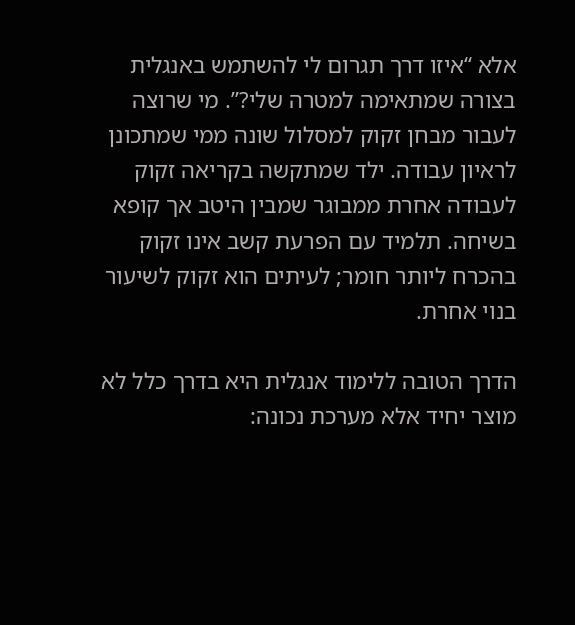אלא “איזו דרך תגרום לי להשתמש באנגלית בצורה שמתאימה למטרה שלי?”. מי שרוצה לעבור מבחן זקוק למסלול שונה ממי שמתכונן לראיון עבודה. ילד שמתקשה בקריאה זקוק לעבודה אחרת ממבוגר שמבין היטב אך קופא בשיחה. תלמיד עם הפרעת קשב אינו זקוק בהכרח ליותר חומר; לעיתים הוא זקוק לשיעור בנוי אחרת.

הדרך הטובה ללימוד אנגלית היא בדרך כלל לא מוצר יחיד אלא מערכת נכונה: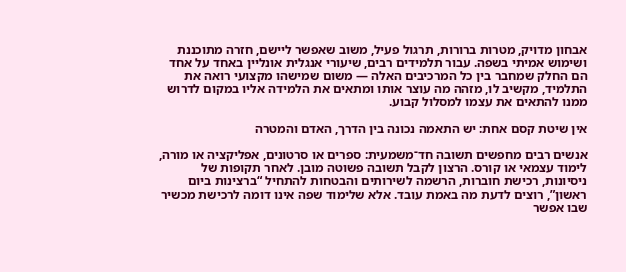אבחון מדויק, מטרות ברורות, תרגול פעיל, משוב שאפשר ליישם, חזרה מתוכננת ושימוש אמיתי בשפה. עבור תלמידים רבים, שיעורי אנגלית אונליין באחד על אחד הם החלק שמחבר בין כל המרכיבים האלה — משום שמישהו מקצועי רואה את התלמיד, מקשיב לו, מזהה מה עוצר אותו ומתאים את הלמידה אליו במקום לדרוש ממנו להתאים את עצמו למסלול קבוע.

אין שיטת קסם אחת: יש התאמה נכונה בין הדרך, האדם והמטרה

אנשים רבים מחפשים תשובה חד־משמעית: ספרים או סרטונים, אפליקציה או מורה, לימוד עצמאי או קורס. הרצון לקבל תשובה פשוטה מובן. לאחר תקופות של ניסיונות, רכישת חוברות, הרשמה לשירותים והבטחות להתחיל “ברצינות ביום ראשון”, רוצים לדעת מה באמת עובד. אלא שלימוד שפה אינו דומה לרכישת מכשיר שבו אפשר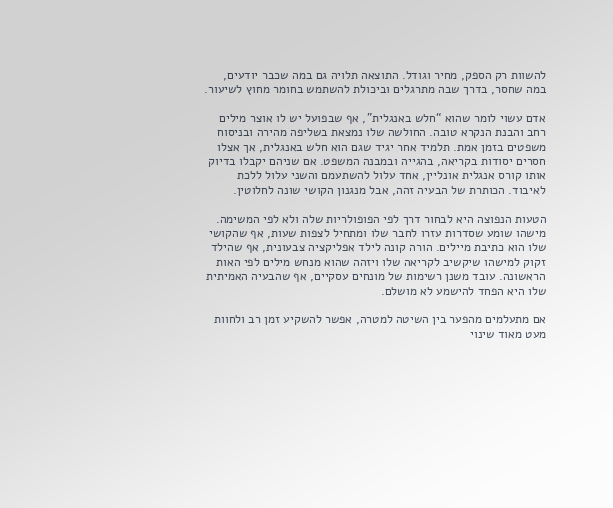להשוות רק הספק, מחיר וגודל. התוצאה תלויה גם במה שכבר יודעים, במה שחסר, בדרך שבה מתרגלים וביכולת להשתמש בחומר מחוץ לשיעור.

אדם עשוי לומר שהוא “חלש באנגלית”, אף שבפועל יש לו אוצר מילים רחב והבנת הנקרא טובה. החולשה שלו נמצאת בשליפה מהירה ובניסוח משפטים בזמן אמת. תלמיד אחר יגיד שגם הוא חלש באנגלית, אך אצלו חסרים יסודות בקריאה, בהגייה ובמבנה המשפט. אם שניהם יקבלו בדיוק אותו קורס אנגלית אונליין, אחד עלול להשתעמם והשני עלול ללכת לאיבוד. הכותרת של הבעיה זהה, אבל מנגנון הקושי שונה לחלוטין.

הטעות הנפוצה היא לבחור דרך לפי הפופולריות שלה ולא לפי המשימה. מישהו שומע שסדרות עזרו לחבר שלו ומתחיל לצפות שעות, אף שהקושי שלו הוא כתיבת מיילים. הורה קונה לילד אפליקציה צבעונית, אף שהילד זקוק למישהו שיקשיב לקריאה שלו ויזהה שהוא מנחש מילים לפי האות הראשונה. עובד משנן רשימות של מונחים עסקיים, אף שהבעיה האמיתית שלו היא הפחד להישמע לא מושלם.

אם מתעלמים מהפער בין השיטה למטרה, אפשר להשקיע זמן רב ולחוות מעט מאוד שינוי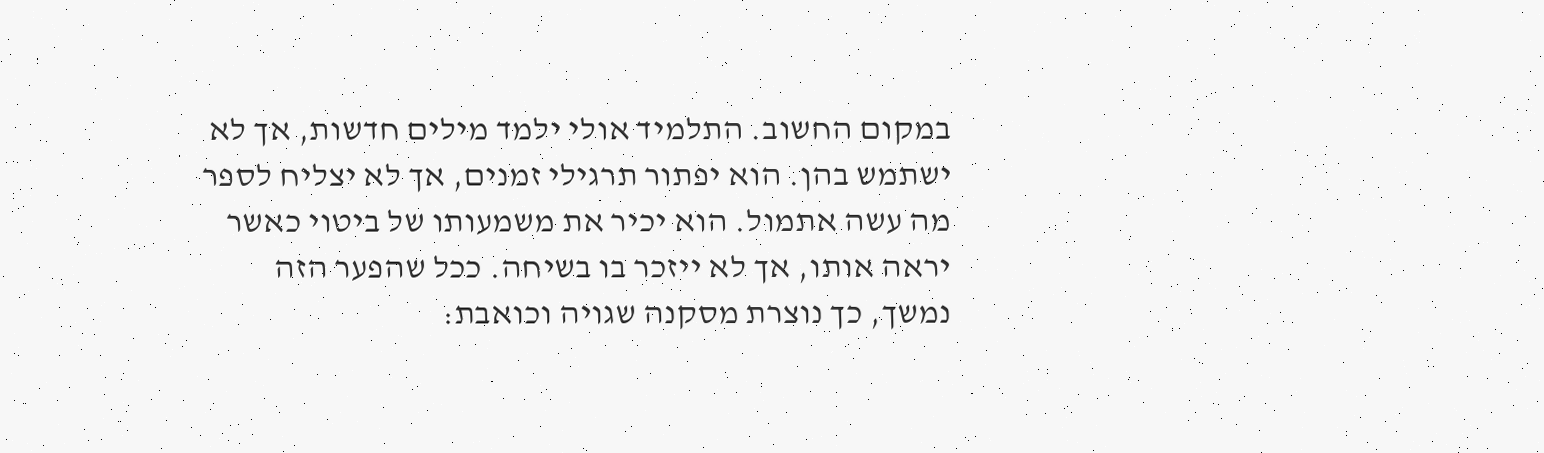במקום החשוב. התלמיד אולי ילמד מילים חדשות, אך לא ישתמש בהן. הוא יפתור תרגילי זמנים, אך לא יצליח לספר מה עשה אתמול. הוא יכיר את משמעותו של ביטוי כאשר יראה אותו, אך לא ייזכר בו בשיחה. ככל שהפער הזה נמשך, כך נוצרת מסקנה שגויה וכואבת: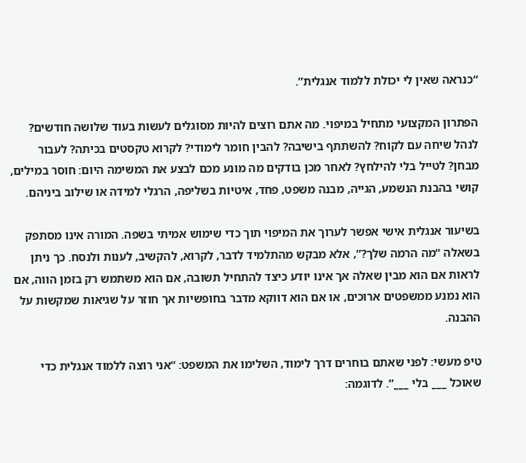“כנראה שאין לי יכולת ללמוד אנגלית”.

הפתרון המקצועי מתחיל במיפוי. מה אתם רוצים להיות מסוגלים לעשות בעוד שלושה חודשים? לנהל שיחה עם לקוח? להשתתף בישיבה? להבין חומר לימודי? לקרוא טקסטים בכיתה? לעבור מבחן? לטייל בלי להילחץ? לאחר מכן בודקים מה מונע מכם לבצע את המשימה היום: חוסר במילים, קושי בהבנת הנשמע, הגייה, מבנה משפט, פחד, איטיות בשליפה, הרגלי למידה או שילוב ביניהם.

בשיעור אנגלית אישי אפשר לערוך את המיפוי תוך כדי שימוש אמיתי בשפה. המורה אינו מסתפק בשאלה “מה הרמה שלך?”, אלא מבקש מהתלמיד לדבר, לקרוא, להקשיב, לענות ולנסח. כך ניתן לראות אם הוא מבין שאלה אך אינו יודע כיצד להתחיל תשובה, אם הוא משתמש רק בזמן הווה, אם הוא נמנע ממשפטים ארוכים, או אם הוא דווקא מדבר בחופשיות אך חוזר על שגיאות שמקשות על ההבנה.

טיפ מעשי: לפני שאתם בוחרים דרך לימוד, השלימו את המשפט: “אני רוצה ללמוד אנגלית כדי שאוכל ___ בלי ___”. לדוגמה: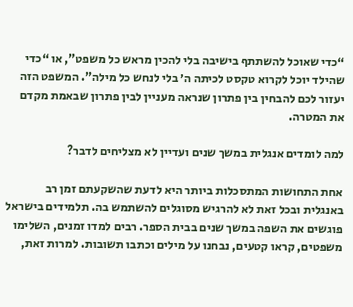“כדי שאוכל להשתתף בישיבה בלי להכין מראש כל משפט”, או “כדי שהילד יוכל לקרוא טקסט לכיתה ה׳ בלי לנחש כל מילה”. המשפט הזה יעזור לכם להבחין בין פתרון שנראה מעניין לבין פתרון שבאמת מקדם את המטרה.

למה לומדים אנגלית במשך שנים ועדיין לא מצליחים לדבר?

אחת התחושות המתסכלות ביותר היא לדעת שהשקעתם זמן רב באנגלית ובכל זאת לא להרגיש מסוגלים להשתמש בה. תלמידים בישראל פוגשים את השפה במשך שנים בבית הספר. רבים למדו זמנים, השלימו משפטים, קראו קטעים, נבחנו על מילים וכתבו תשובות. למרות זאת,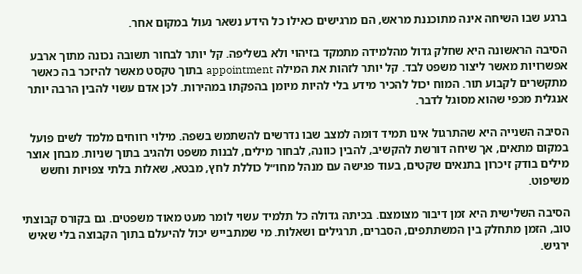ברגע שבו השיחה אינה מתוכננת מראש, הם מרגישים כאילו כל הידע נשאר נעול במקום אחר.

הסיבה הראשונה היא שחלק גדול מהלמידה מתמקד בזיהוי ולא בשליפה. קל יותר לבחור תשובה נכונה מתוך ארבע אפשרויות מאשר ליצור משפט לבד. קל יותר לזהות את המילה appointment בתוך טקסט מאשר להיזכר בה כאשר מתקשרים לקבוע תור. המוח יכול להכיר מידע בלי להיות מיומן בהפקתו במהירות. לכן אדם עשוי להבין הרבה יותר אנגלית מכפי שהוא מסוגל לדבר.

הסיבה השנייה היא שהתרגול אינו תמיד דומה למצב שבו נדרשים להשתמש בשפה. מילוי רווחים מלמד לשים פועל במקום מתאים, אך שיחה דורשת להקשיב, להבין כוונה, לבחור מילים, לבנות משפט ולהגיב בתוך שניות. מבחן אוצר מילים בודק זיכרון בתנאים שקטים, בעוד פגישה עם מנהל מחו״ל כוללת לחץ, מבטא, שאלות בלתי צפויות וחשש משיפוט.

הסיבה השלישית היא זמן דיבור מצומצם. בכיתה גדולה כל תלמיד עשוי לומר מעט מאוד משפטים. גם בקורס קבוצתי טוב, הזמן מתחלק בין המשתתפים, הסברים, תרגילים ושאלות. מי שמתבייש יכול להיעלם בתוך הקבוצה בלי שאיש ירגיש.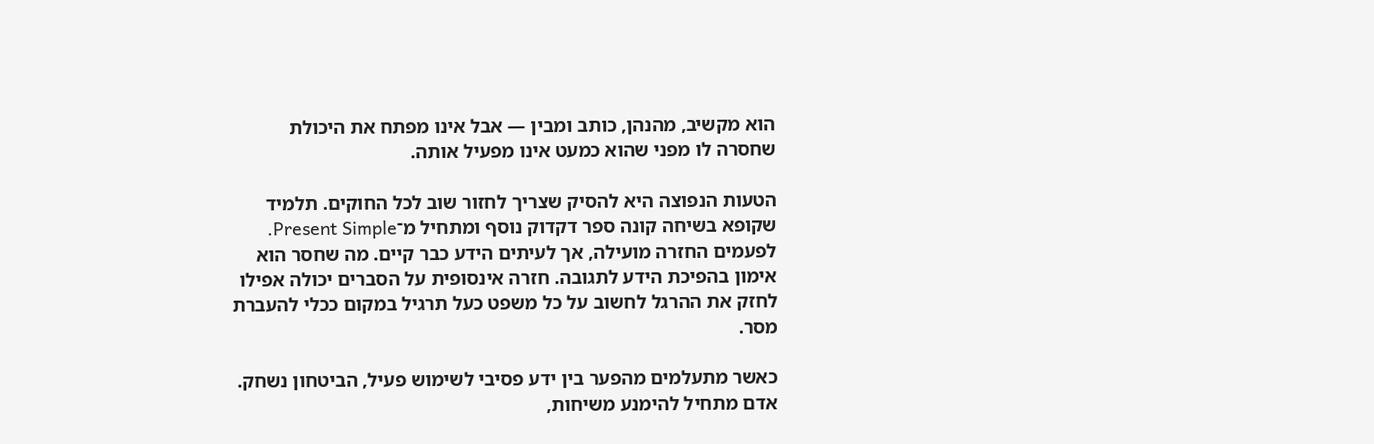הוא מקשיב, מהנהן, כותב ומבין — אבל אינו מפתח את היכולת שחסרה לו מפני שהוא כמעט אינו מפעיל אותה.

הטעות הנפוצה היא להסיק שצריך לחזור שוב לכל החוקים. תלמיד שקופא בשיחה קונה ספר דקדוק נוסף ומתחיל מ־Present Simple. לפעמים החזרה מועילה, אך לעיתים הידע כבר קיים. מה שחסר הוא אימון בהפיכת הידע לתגובה. חזרה אינסופית על הסברים יכולה אפילו לחזק את ההרגל לחשוב על כל משפט כעל תרגיל במקום ככלי להעברת מסר.

כאשר מתעלמים מהפער בין ידע פסיבי לשימוש פעיל, הביטחון נשחק. אדם מתחיל להימנע משיחות,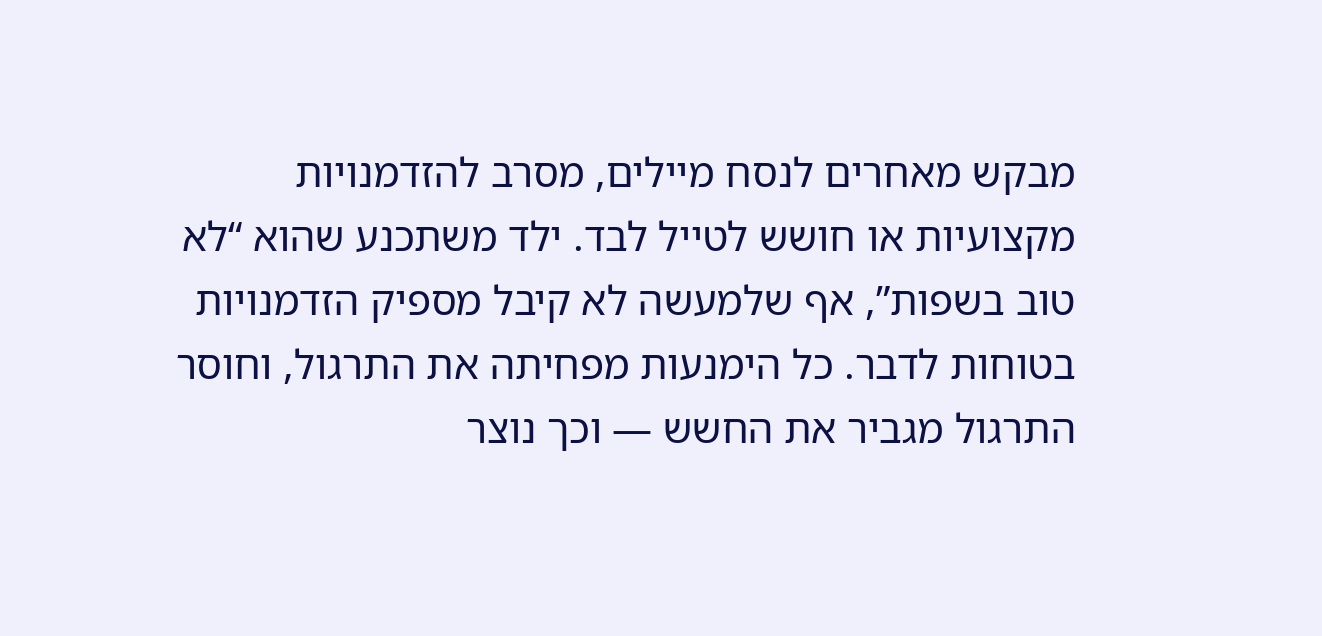מבקש מאחרים לנסח מיילים, מסרב להזדמנויות מקצועיות או חושש לטייל לבד. ילד משתכנע שהוא “לא טוב בשפות”, אף שלמעשה לא קיבל מספיק הזדמנויות בטוחות לדבר. כל הימנעות מפחיתה את התרגול, וחוסר התרגול מגביר את החשש — וכך נוצר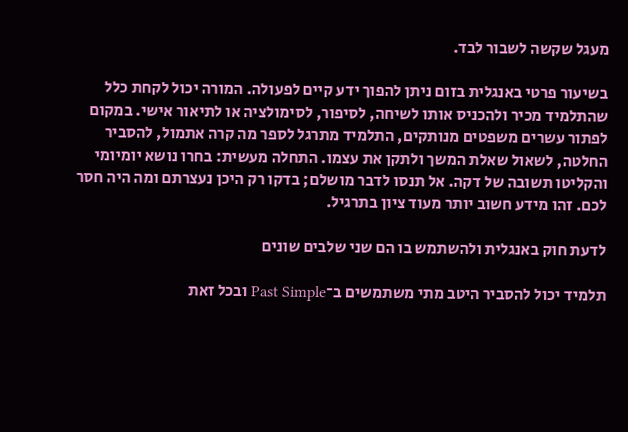מעגל שקשה לשבור לבד.

בשיעור פרטי באנגלית בזום ניתן להפוך ידע קיים לפעולה. המורה יכול לקחת כלל שהתלמיד מכיר ולהכניס אותו לשיחה, לסיפור, לסימולציה או לתיאור אישי. במקום לפתור עשרים משפטים מנותקים, התלמיד מתרגל לספר מה קרה אתמול, להסביר החלטה, לשאול שאלת המשך ולתקן את עצמו. התחלה מעשית: בחרו נושא יומיומי והקליטו תשובה של דקה. אל תנסו לדבר מושלם; בדקו רק היכן נעצרתם ומה היה חסר לכם. זהו מידע חשוב יותר מעוד ציון בתרגיל.

לדעת חוק באנגלית ולהשתמש בו הם שני שלבים שונים

תלמיד יכול להסביר היטב מתי משתמשים ב־Past Simple ובכל זאת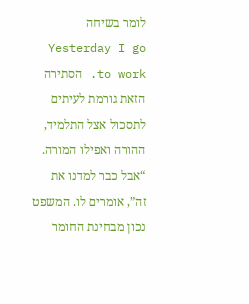לומר בשיחה Yesterday I go to work. הסתירה הזאת גורמת לעיתים לתסכול אצל התלמיד, ההורה ואפילו המורה. “אבל כבר למדנו את זה”, אומרים לו. המשפט נכון מבחינת החומר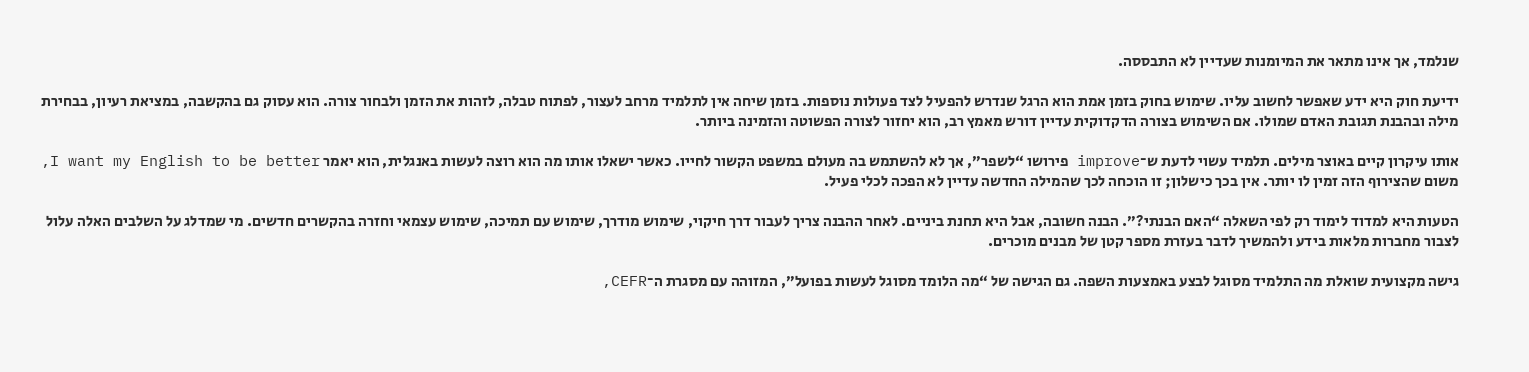שנלמד, אך אינו מתאר את המיומנות שעדיין לא התבססה.

ידיעת חוק היא ידע שאפשר לחשוב עליו. שימוש בחוק בזמן אמת הוא הרגל שנדרש להפעיל לצד פעולות נוספות. בזמן שיחה אין לתלמיד מרחב לעצור, לפתוח טבלה, לזהות את הזמן ולבחור צורה. הוא עסוק גם בהקשבה, במציאת רעיון, בבחירת מילה ובהבנת תגובת האדם שמולו. אם השימוש בצורה הדקדוקית עדיין דורש מאמץ רב, הוא יחזור לצורה הפשוטה והזמינה ביותר.

אותו עיקרון קיים באוצר מילים. תלמיד עשוי לדעת ש־improve פירושו “לשפר”, אך לא להשתמש בה מעולם במשפט הקשור לחייו. כאשר ישאלו אותו מה הוא רוצה לעשות באנגלית, הוא יאמר I want my English to be better, משום שהצירוף הזה זמין לו יותר. אין בכך כישלון; זו הוכחה לכך שהמילה החדשה עדיין לא הפכה לכלי פעיל.

הטעות היא למדוד לימוד רק לפי השאלה “האם הבנתי?”. הבנה חשובה, אבל היא תחנת ביניים. לאחר ההבנה צריך לעבור דרך חיקוי, שימוש מודרך, שימוש עם תמיכה, שימוש עצמאי וחזרה בהקשרים חדשים. מי שמדלג על השלבים האלה עלול לצבור מחברות מלאות בידע ולהמשיך לדבר בעזרת מספר קטן של מבנים מוכרים.

גישה מקצועית שואלת מה התלמיד מסוגל לבצע באמצעות השפה. גם הגישה של “מה הלומד מסוגל לעשות בפועל”, המזוהה עם מסגרת ה־CEFR,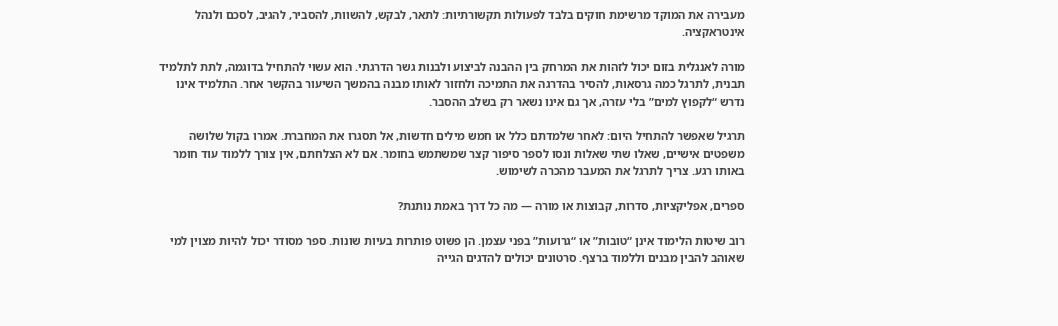מעבירה את המוקד מרשימת חוקים בלבד לפעולות תקשורתיות: לתאר, לבקש, להשוות, להסביר, להגיב, לסכם ולנהל אינטראקציה.

מורה לאנגלית בזום יכול לזהות את המרחק בין ההבנה לביצוע ולבנות גשר הדרגתי. הוא עשוי להתחיל בדוגמה, לתת לתלמיד תבנית, לתרגל כמה גרסאות, להסיר בהדרגה את התמיכה ולחזור לאותו מבנה בהמשך השיעור בהקשר אחר. התלמיד אינו נדרש “לקפוץ למים” בלי עזרה, אך גם אינו נשאר רק בשלב ההסבר.

תרגיל שאפשר להתחיל היום: לאחר שלמדתם כלל או חמש מילים חדשות, אל תסגרו את המחברת. אמרו בקול שלושה משפטים אישיים, שאלו שתי שאלות ונסו לספר סיפור קצר שמשתמש בחומר. אם לא הצלחתם, אין צורך ללמוד עוד חומר באותו רגע. צריך לתרגל את המעבר מהכרה לשימוש.

ספרים, אפליקציות, סדרות, קבוצות או מורה — מה כל דרך באמת נותנת?

רוב שיטות הלימוד אינן “טובות” או “גרועות” בפני עצמן. הן פשוט פותרות בעיות שונות. ספר מסודר יכול להיות מצוין למי שאוהב להבין מבנים וללמוד ברצף. סרטונים יכולים להדגים הגייה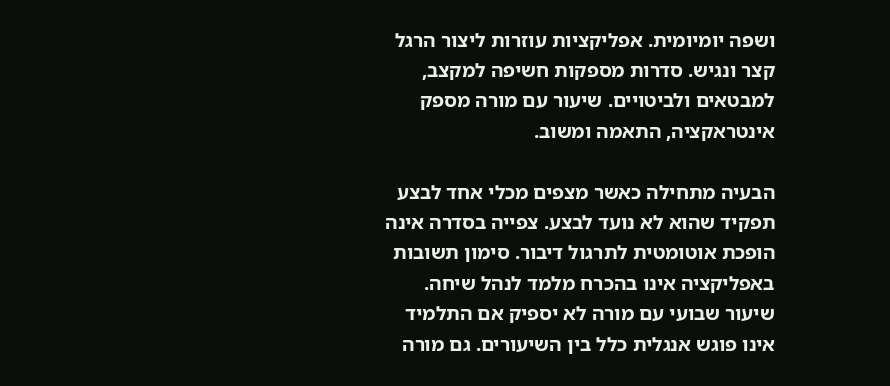ושפה יומיומית. אפליקציות עוזרות ליצור הרגל קצר ונגיש. סדרות מספקות חשיפה למקצב, למבטאים ולביטויים. שיעור עם מורה מספק אינטראקציה, התאמה ומשוב.

הבעיה מתחילה כאשר מצפים מכלי אחד לבצע תפקיד שהוא לא נועד לבצע. צפייה בסדרה אינה הופכת אוטומטית לתרגול דיבור. סימון תשובות באפליקציה אינו בהכרח מלמד לנהל שיחה. שיעור שבועי עם מורה לא יספיק אם התלמיד אינו פוגש אנגלית כלל בין השיעורים. גם מורה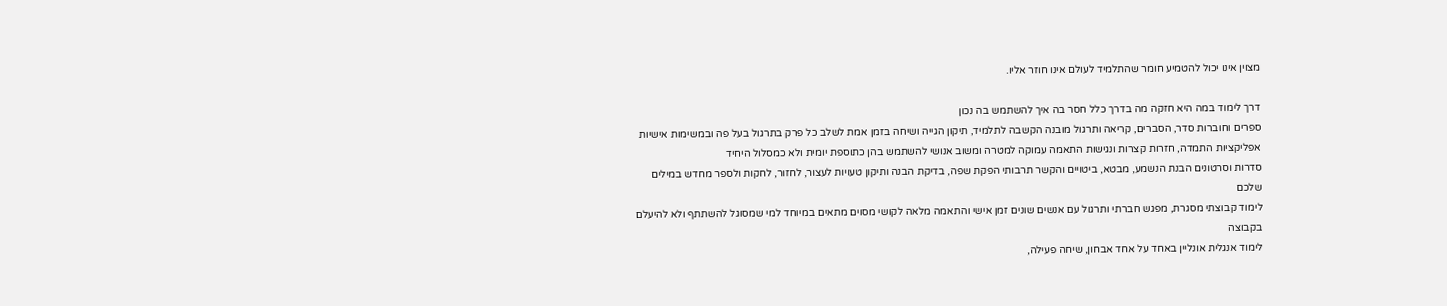מצוין אינו יכול להטמיע חומר שהתלמיד לעולם אינו חוזר אליו.

דרך לימוד במה היא חזקה מה בדרך כלל חסר בה איך להשתמש בה נכון
ספרים וחוברות סדר, הסברים, קריאה ותרגול מובנה הקשבה לתלמיד, תיקון הגייה ושיחה בזמן אמת לשלב כל פרק בתרגול בעל פה ובמשימות אישיות
אפליקציות התמדה, חזרות קצרות ונגישות התאמה עמוקה למטרה ומשוב אנושי להשתמש בהן כתוספת יומית ולא כמסלול היחיד
סדרות וסרטונים הבנת הנשמע, מבטא, ביטויים והקשר תרבותי הפקת שפה, בדיקת הבנה ותיקון טעויות לעצור, לחזור, לחקות ולספר מחדש במילים שלכם
לימוד קבוצתי מסגרת, מפגש חברתי ותרגול עם אנשים שונים זמן אישי והתאמה מלאה לקושי מסוים מתאים במיוחד למי שמסוגל להשתתף ולא להיעלם בקבוצה
לימוד אנגלית אונליין באחד על אחד אבחון, שיחה פעילה,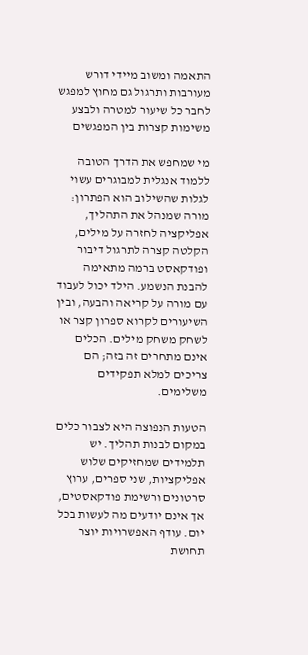התאמה ומשוב מיידי דורש מעורבות ותרגול גם מחוץ למפגש לחבר כל שיעור למטרה ולבצע משימות קצרות בין המפגשים

מי שמחפש את הדרך הטובה ללמוד אנגלית למבוגרים עשוי לגלות שהשילוב הוא הפתרון: מורה שמנהל את התהליך, אפליקציה לחזרה על מילים, הקלטה קצרה לתרגול דיבור ופודקאסט ברמה מתאימה להבנת הנשמע. הילד יכול לעבוד עם מורה על קריאה והבעה, ובין השיעורים לקרוא ספרון קצר או לשחק משחק מילים. הכלים אינם מתחרים זה בזה; הם צריכים למלא תפקידים משלימים.

הטעות הנפוצה היא לצבור כלים במקום לבנות תהליך. יש תלמידים שמחזיקים שלוש אפליקציות, שני ספרים, ערוץ סרטונים ורשימת פודקאסטים, אך אינם יודעים מה לעשות בכל יום. עודף האפשרויות יוצר תחושת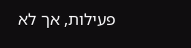פעילות, אך לא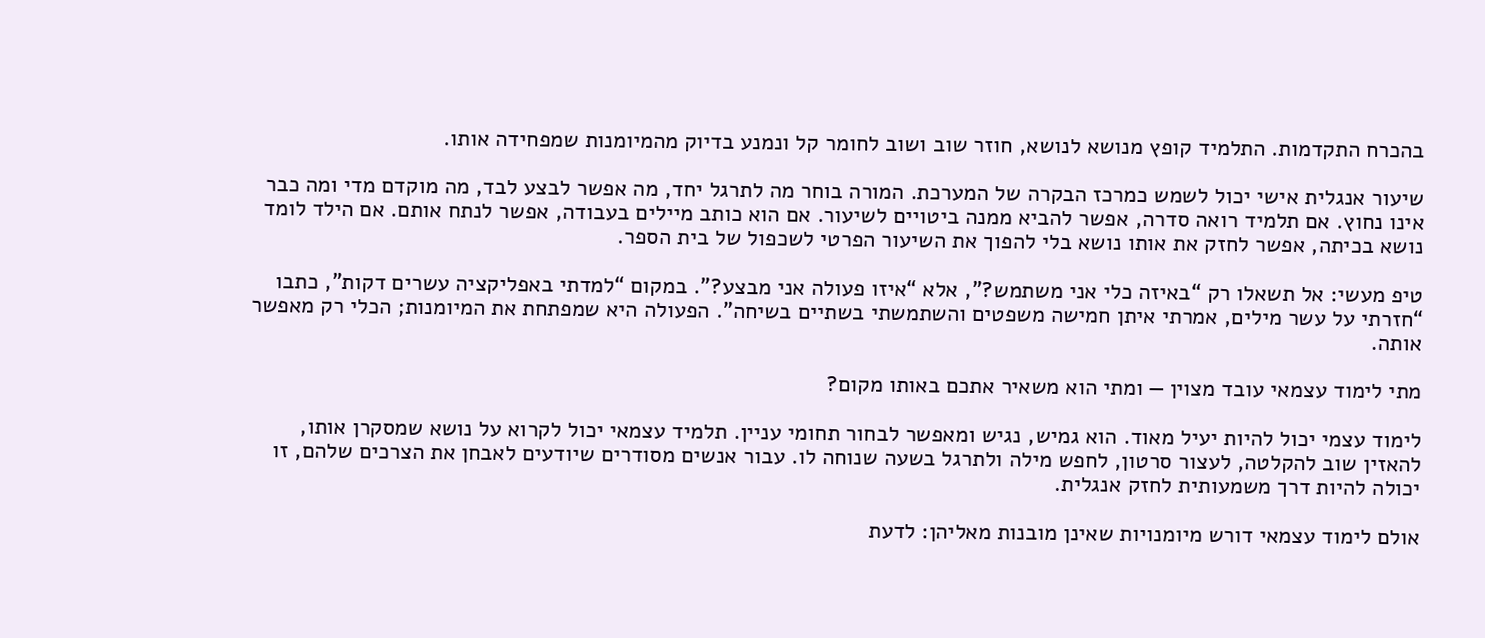בהכרח התקדמות. התלמיד קופץ מנושא לנושא, חוזר שוב ושוב לחומר קל ונמנע בדיוק מהמיומנות שמפחידה אותו.

שיעור אנגלית אישי יכול לשמש כמרכז הבקרה של המערכת. המורה בוחר מה לתרגל יחד, מה אפשר לבצע לבד, מה מוקדם מדי ומה כבר אינו נחוץ. אם תלמיד רואה סדרה, אפשר להביא ממנה ביטויים לשיעור. אם הוא כותב מיילים בעבודה, אפשר לנתח אותם. אם הילד לומד נושא בכיתה, אפשר לחזק את אותו נושא בלי להפוך את השיעור הפרטי לשכפול של בית הספר.

טיפ מעשי: אל תשאלו רק “באיזה כלי אני משתמש?”, אלא “איזו פעולה אני מבצע?”. במקום “למדתי באפליקציה עשרים דקות”, כתבו “חזרתי על עשר מילים, אמרתי איתן חמישה משפטים והשתמשתי בשתיים בשיחה”. הפעולה היא שמפתחת את המיומנות; הכלי רק מאפשר אותה.

מתי לימוד עצמאי עובד מצוין — ומתי הוא משאיר אתכם באותו מקום?

לימוד עצמי יכול להיות יעיל מאוד. הוא גמיש, נגיש ומאפשר לבחור תחומי עניין. תלמיד עצמאי יכול לקרוא על נושא שמסקרן אותו, להאזין שוב להקלטה, לעצור סרטון, לחפש מילה ולתרגל בשעה שנוחה לו. עבור אנשים מסודרים שיודעים לאבחן את הצרכים שלהם, זו יכולה להיות דרך משמעותית לחזק אנגלית.

אולם לימוד עצמאי דורש מיומנויות שאינן מובנות מאליהן: לדעת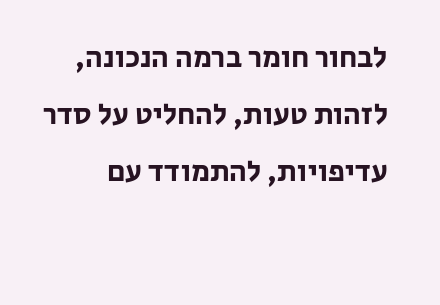לבחור חומר ברמה הנכונה, לזהות טעות, להחליט על סדר עדיפויות, להתמודד עם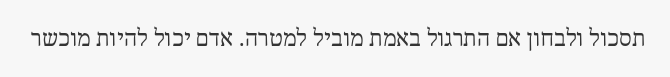תסכול ולבחון אם התרגול באמת מוביל למטרה. אדם יכול להיות מוכשר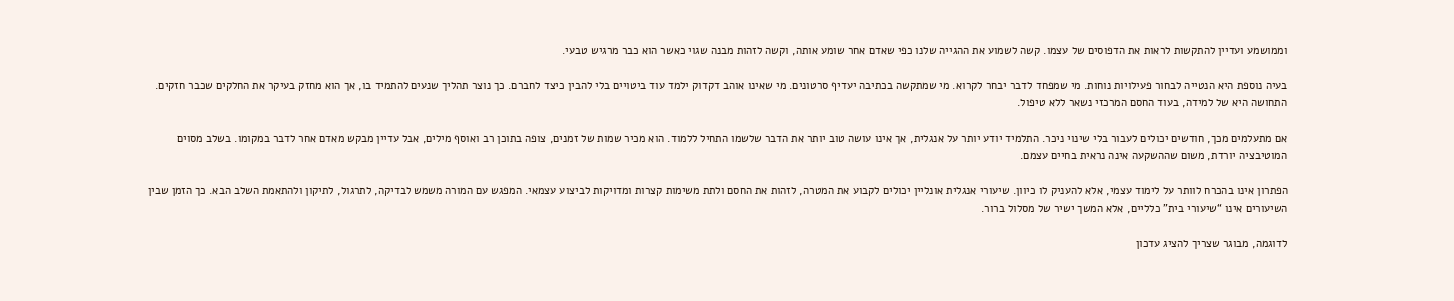וממושמע ועדיין להתקשות לראות את הדפוסים של עצמו. קשה לשמוע את ההגייה שלנו כפי שאדם אחר שומע אותה, וקשה לזהות מבנה שגוי כאשר הוא כבר מרגיש טבעי.

בעיה נוספת היא הנטייה לבחור פעילויות נוחות. מי שמפחד לדבר יבחר לקרוא. מי שמתקשה בכתיבה יעדיף סרטונים. מי שאינו אוהב דקדוק ילמד עוד ביטויים בלי להבין כיצד לחברם. כך נוצר תהליך שנעים להתמיד בו, אך הוא מחזק בעיקר את החלקים שכבר חזקים. התחושה היא של למידה, בעוד החסם המרכזי נשאר ללא טיפול.

אם מתעלמים מכך, חודשים יכולים לעבור בלי שינוי ניכר. התלמיד יודע יותר על אנגלית, אך אינו עושה טוב יותר את הדבר שלשמו התחיל ללמוד. הוא מכיר שמות של זמנים, צופה בתוכן רב ואוסף מילים, אבל עדיין מבקש מאדם אחר לדבר במקומו. בשלב מסוים המוטיבציה יורדת, משום שההשקעה אינה נראית בחיים עצמם.

הפתרון אינו בהכרח לוותר על לימוד עצמי, אלא להעניק לו כיוון. שיעורי אנגלית אונליין יכולים לקבוע את המטרה, לזהות את החסם ולתת משימות קצרות ומדויקות לביצוע עצמאי. המפגש עם המורה משמש לבדיקה, לתרגול, לתיקון ולהתאמת השלב הבא. כך הזמן שבין השיעורים אינו “שיעורי בית” כלליים, אלא המשך ישיר של מסלול ברור.

לדוגמה, מבוגר שצריך להציג עדכון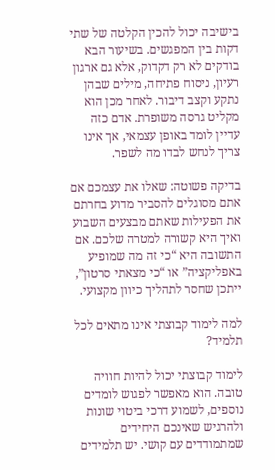בישיבה יכול להכין הקלטה של שתי דקות בין המפגשים. בשיעור הבא בודקים לא רק דקדוק, אלא גם ארגון רעיון, ניסוח פתיחה, מילים שבהן נתקע וקצב דיבור. לאחר מכן הוא מקליט גרסה משופרת. אדם כזה עדיין לומד באופן עצמאי, אך אינו צריך לנחש לבדו מה לשפר.

בדיקה פשוטה: שאלו את עצמכם אם אתם מסוגלים להסביר מדוע בחרתם את הפעילות שאתם מבצעים השבוע ואיך היא קשורה למטרה שלכם. אם התשובה היא “כי זה מה שמופיע באפליקציה” או “כי מצאתי סרטון”, ייתכן שחסר לתהליך כיוון מקצועי.

למה לימוד קבוצתי אינו מתאים לכל תלמיד?

לימוד קבוצתי יכול להיות חוויה טובה. הוא מאפשר לפגוש לומדים נוספים, לשמוע דרכי ביטוי שונות ולהרגיש שאינכם היחידים שמתמודדים עם קושי. יש תלמידים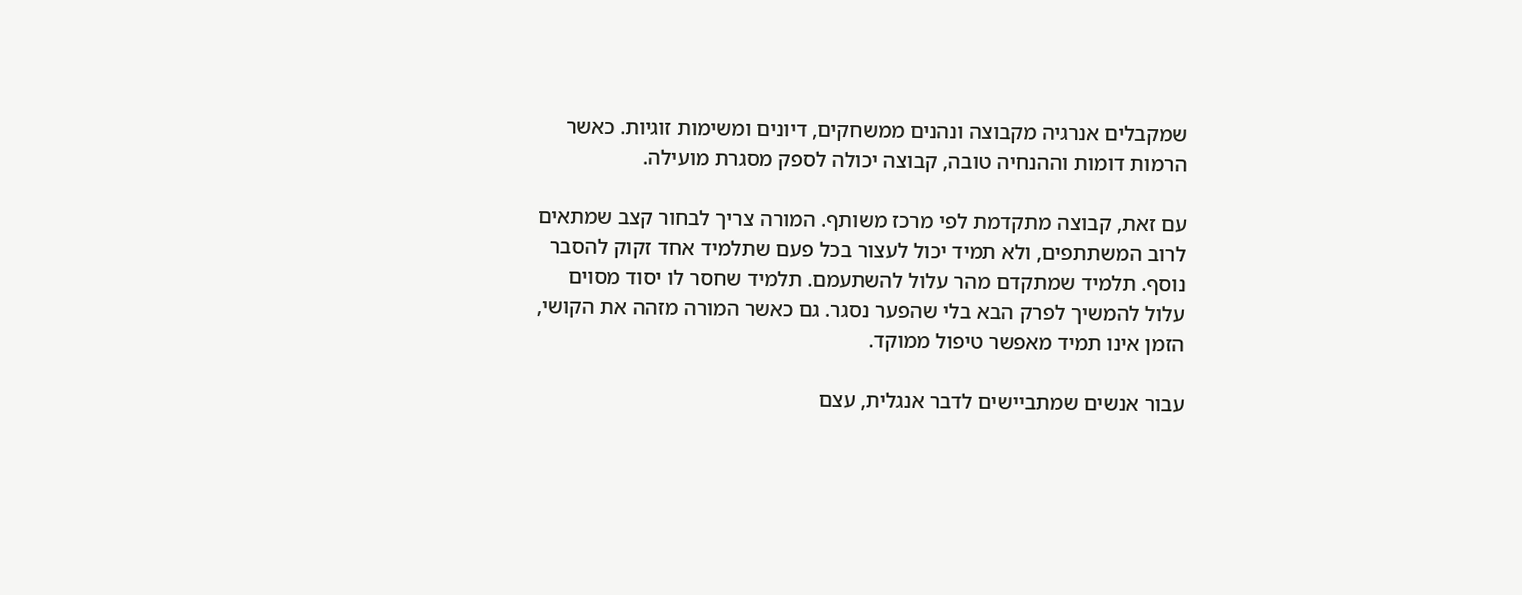שמקבלים אנרגיה מקבוצה ונהנים ממשחקים, דיונים ומשימות זוגיות. כאשר הרמות דומות וההנחיה טובה, קבוצה יכולה לספק מסגרת מועילה.

עם זאת, קבוצה מתקדמת לפי מרכז משותף. המורה צריך לבחור קצב שמתאים לרוב המשתתפים, ולא תמיד יכול לעצור בכל פעם שתלמיד אחד זקוק להסבר נוסף. תלמיד שמתקדם מהר עלול להשתעמם. תלמיד שחסר לו יסוד מסוים עלול להמשיך לפרק הבא בלי שהפער נסגר. גם כאשר המורה מזהה את הקושי, הזמן אינו תמיד מאפשר טיפול ממוקד.

עבור אנשים שמתביישים לדבר אנגלית, עצם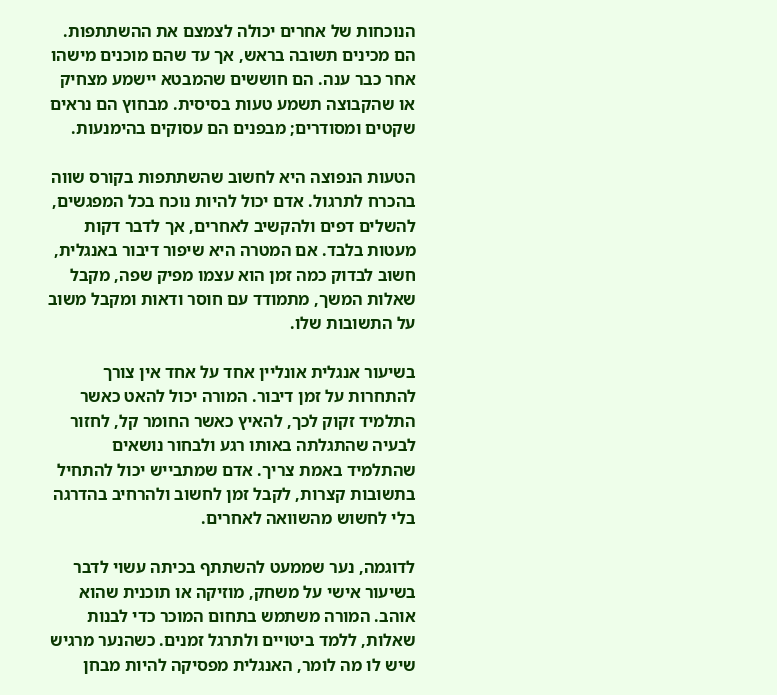הנוכחות של אחרים יכולה לצמצם את ההשתתפות. הם מכינים תשובה בראש, אך עד שהם מוכנים מישהו אחר כבר ענה. הם חוששים שהמבטא יישמע מצחיק או שהקבוצה תשמע טעות בסיסית. מבחוץ הם נראים שקטים ומסודרים; מבפנים הם עסוקים בהימנעות.

הטעות הנפוצה היא לחשוב שהשתתפות בקורס שווה בהכרח לתרגול. אדם יכול להיות נוכח בכל המפגשים, להשלים דפים ולהקשיב לאחרים, אך לדבר דקות מעטות בלבד. אם המטרה היא שיפור דיבור באנגלית, חשוב לבדוק כמה זמן הוא עצמו מפיק שפה, מקבל שאלות המשך, מתמודד עם חוסר ודאות ומקבל משוב על התשובות שלו.

בשיעור אנגלית אונליין אחד על אחד אין צורך להתחרות על זמן דיבור. המורה יכול להאט כאשר התלמיד זקוק לכך, להאיץ כאשר החומר קל, לחזור לבעיה שהתגלתה באותו רגע ולבחור נושאים שהתלמיד באמת צריך. אדם שמתבייש יכול להתחיל בתשובות קצרות, לקבל זמן לחשוב ולהרחיב בהדרגה בלי לחשוש מהשוואה לאחרים.

לדוגמה, נער שממעט להשתתף בכיתה עשוי לדבר בשיעור אישי על משחק, מוזיקה או תוכנית שהוא אוהב. המורה משתמש בתחום המוכר כדי לבנות שאלות, ללמד ביטויים ולתרגל זמנים. כשהנער מרגיש שיש לו מה לומר, האנגלית מפסיקה להיות מבחן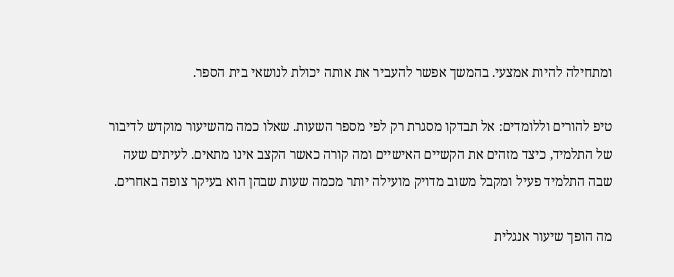ומתחילה להיות אמצעי. בהמשך אפשר להעביר את אותה יכולת לנושאי בית הספר.

טיפ להורים וללומדים: אל תבדקו מסגרת רק לפי מספר השעות. שאלו כמה מהשיעור מוקדש לדיבור של התלמיד, כיצד מזהים את הקשיים האישיים ומה קורה כאשר הקצב אינו מתאים. לעיתים שעה שבה התלמיד פעיל ומקבל משוב מדויק מועילה יותר מכמה שעות שבהן הוא בעיקר צופה באחרים.

מה הופך שיעור אנגלית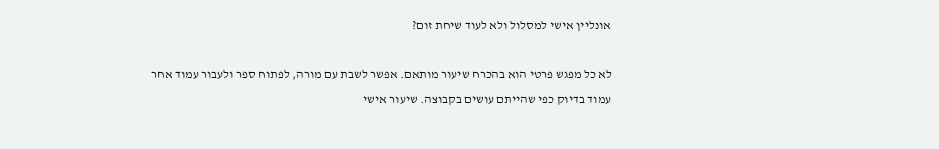אונליין אישי למסלול ולא לעוד שיחת זום?

לא כל מפגש פרטי הוא בהכרח שיעור מותאם. אפשר לשבת עם מורה, לפתוח ספר ולעבור עמוד אחר עמוד בדיוק כפי שהייתם עושים בקבוצה. שיעור אישי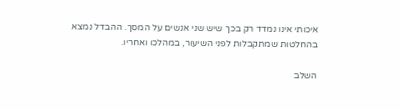איכותי אינו נמדד רק בכך שיש שני אנשים על המסך. ההבדל נמצא בהחלטות שמתקבלות לפני השיעור, במהלכו ואחריו.

השלב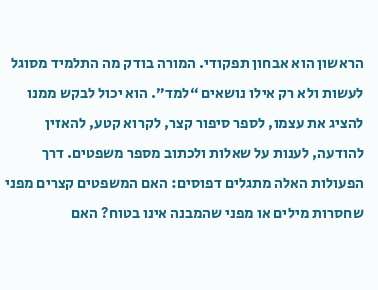הראשון הוא אבחון תפקודי. המורה בודק מה התלמיד מסוגל לעשות ולא רק אילו נושאים “למד”. הוא יכול לבקש ממנו להציג את עצמו, לספר סיפור קצר, לקרוא קטע, להאזין להודעה, לענות על שאלות ולכתוב מספר משפטים. דרך הפעולות האלה מתגלים דפוסים: האם המשפטים קצרים מפני שחסרות מילים או מפני שהמבנה אינו בטוח? האם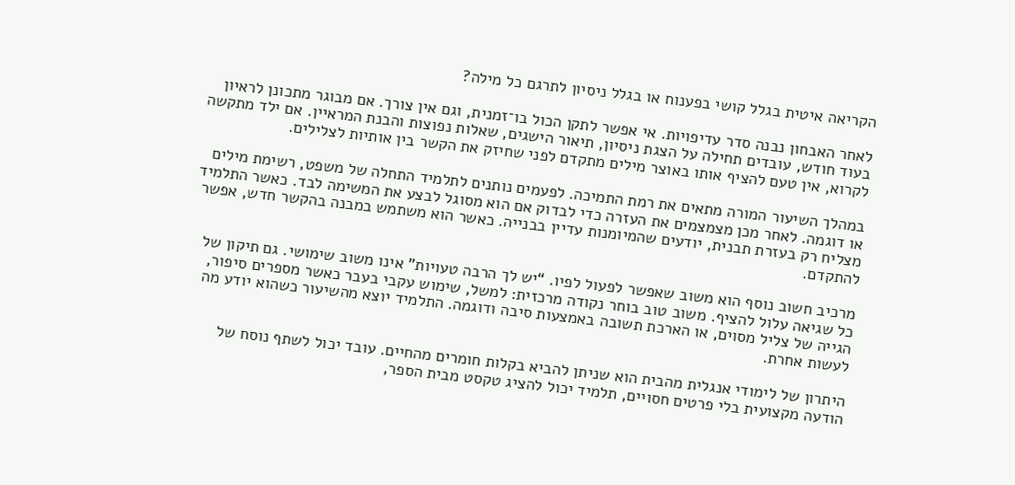הקריאה איטית בגלל קושי בפענוח או בגלל ניסיון לתרגם כל מילה?

לאחר האבחון נבנה סדר עדיפויות. אי אפשר לתקן הכול בו־זמנית, וגם אין צורך. אם מבוגר מתכונן לראיון בעוד חודש, עובדים תחילה על הצגת ניסיון, תיאור הישגים, שאלות נפוצות והבנת המראיין. אם ילד מתקשה לקרוא, אין טעם להציף אותו באוצר מילים מתקדם לפני שחיזק את הקשר בין אותיות לצלילים.

במהלך השיעור המורה מתאים את רמת התמיכה. לפעמים נותנים לתלמיד התחלה של משפט, רשימת מילים או דוגמה. לאחר מכן מצמצמים את העזרה כדי לבדוק אם הוא מסוגל לבצע את המשימה לבד. כאשר התלמיד מצליח רק בעזרת תבנית, יודעים שהמיומנות עדיין בבנייה. כאשר הוא משתמש במבנה בהקשר חדש, אפשר להתקדם.

מרכיב חשוב נוסף הוא משוב שאפשר לפעול לפיו. “יש לך הרבה טעויות” אינו משוב שימושי. גם תיקון של כל שגיאה עלול להציף. משוב טוב בוחר נקודה מרכזית: למשל, שימוש עקבי בעבר כאשר מספרים סיפור, הגייה של צליל מסוים, או הארכת תשובה באמצעות סיבה ודוגמה. התלמיד יוצא מהשיעור כשהוא יודע מה לעשות אחרת.

היתרון של לימודי אנגלית מהבית הוא שניתן להביא בקלות חומרים מהחיים. עובד יכול לשתף נוסח של הודעה מקצועית בלי פרטים חסויים, תלמיד יכול להציג טקסט מבית הספר,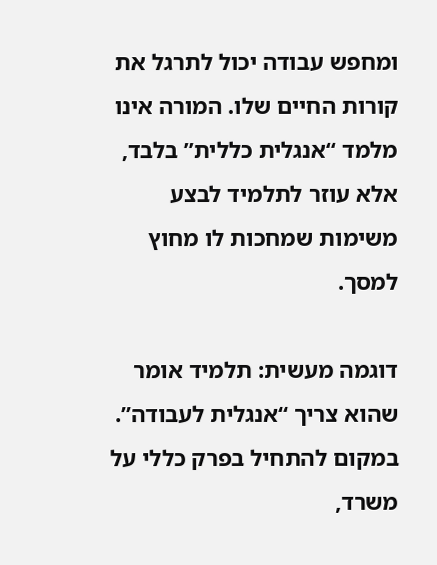ומחפש עבודה יכול לתרגל את קורות החיים שלו. המורה אינו מלמד “אנגלית כללית” בלבד, אלא עוזר לתלמיד לבצע משימות שמחכות לו מחוץ למסך.

דוגמה מעשית: תלמיד אומר שהוא צריך “אנגלית לעבודה”. במקום להתחיל בפרק כללי על משרד,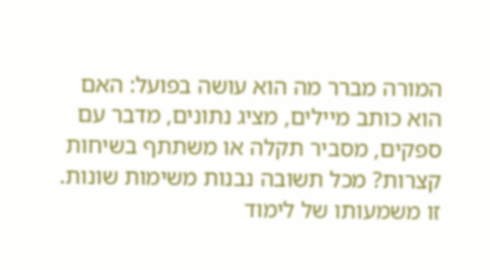המורה מברר מה הוא עושה בפועל: האם הוא כותב מיילים, מציג נתונים, מדבר עם ספקים, מסביר תקלה או משתתף בשיחות קצרות? מכל תשובה נבנות משימות שונות. זו משמעותו של לימוד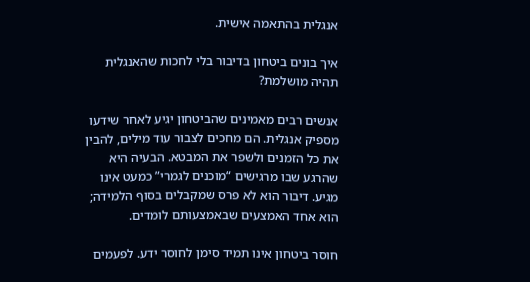אנגלית בהתאמה אישית.

איך בונים ביטחון בדיבור בלי לחכות שהאנגלית תהיה מושלמת?

אנשים רבים מאמינים שהביטחון יגיע לאחר שידעו מספיק אנגלית. הם מחכים לצבור עוד מילים, להבין את כל הזמנים ולשפר את המבטא. הבעיה היא שהרגע שבו מרגישים “מוכנים לגמרי” כמעט אינו מגיע. דיבור הוא לא פרס שמקבלים בסוף הלמידה; הוא אחד האמצעים שבאמצעותם לומדים.

חוסר ביטחון אינו תמיד סימן לחוסר ידע. לפעמים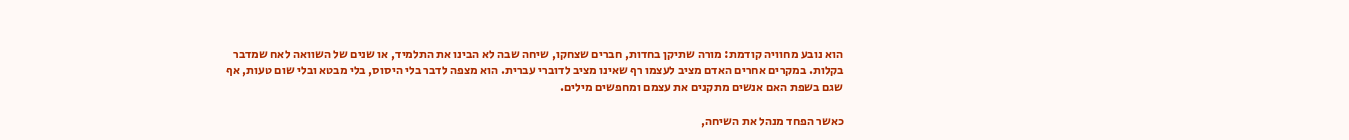הוא נובע מחוויה קודמת: מורה שתיקן בחדות, חברים שצחקו, שיחה שבה לא הבינו את התלמיד, או שנים של השוואה לאח שמדבר בקלות. במקרים אחרים האדם מציב לעצמו רף שאינו מציב לדוברי עברית. הוא מצפה לדבר בלי היסוס, בלי מבטא ובלי שום טעות, אף שגם בשפת האם אנשים מתקנים את עצמם ומחפשים מילים.

כאשר הפחד מנהל את השיחה,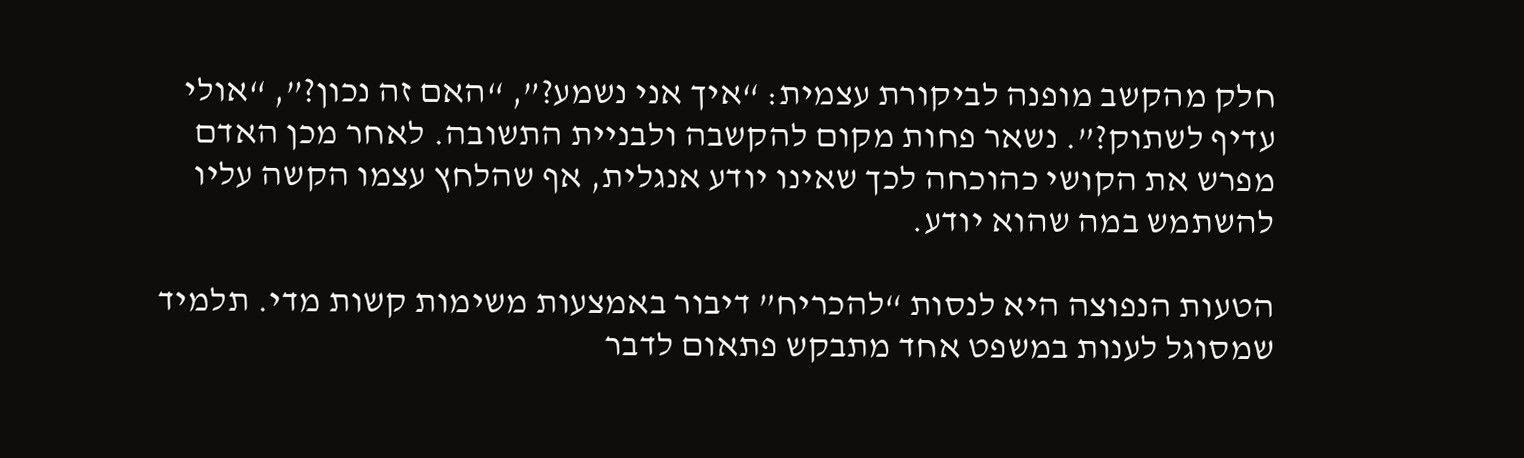חלק מהקשב מופנה לביקורת עצמית: “איך אני נשמע?”, “האם זה נכון?”, “אולי עדיף לשתוק?”. נשאר פחות מקום להקשבה ולבניית התשובה. לאחר מכן האדם מפרש את הקושי כהוכחה לכך שאינו יודע אנגלית, אף שהלחץ עצמו הקשה עליו להשתמש במה שהוא יודע.

הטעות הנפוצה היא לנסות “להכריח” דיבור באמצעות משימות קשות מדי. תלמיד שמסוגל לענות במשפט אחד מתבקש פתאום לדבר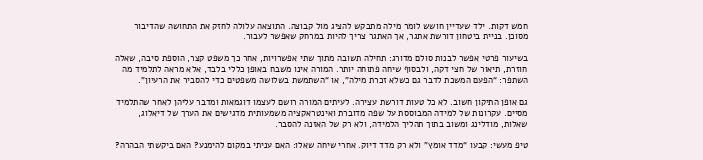חמש דקות. ילד שעדיין חושש לומר מילה מתבקש להציג מול קבוצה. התוצאה עלולה לחזק את התחושה שהדיבור מסוכן. בניית ביטחון דורשת אתגר, אך האתגר צריך להיות במרחק שאפשר לעבור.

בשיעור פרטי אפשר לבנות סולם מדורג: תחילה תשובה מתוך שתי אפשרויות, אחר כך משפט קצר, הוספת סיבה, שאלה חוזרת, תיאור של חצי דקה, ולבסוף שיחה פתוחה יותר. המורה אינו משבח באופן כללי בלבד, אלא מראה לתלמיד מה השתפר: “הפעם המשכת לדבר גם כשלא זכרת מילה”, או “השתמשת בשלושה משפטים כדי להסביר את הרעיון”.

גם אופן התיקון חשוב. לא כל טעות דורשת עצירה. לעיתים המורה רושם לעצמו דוגמאות ומדבר עליהן לאחר שהתלמיד מסיים. עקרונות של למידה המבוססת על שפה מדוברת ואינטראקציה משמעותית מדגישים את הערך של דיאלוג, שאלות, מודלינג ומשוב בתוך תהליך הלמידה, ולא רק של האזנה להסבר.

טיפ מעשי: קבעו “מדד אומץ” ולא רק מדד דיוק. אחרי שיחה שאלו: האם עניתי במקום להימנע? האם ביקשתי הבהרה?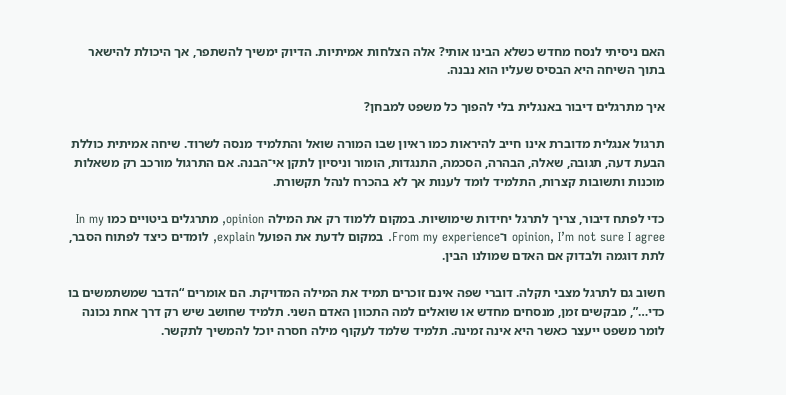האם ניסיתי לנסח מחדש כשלא הבינו אותי? אלה הצלחות אמיתיות. הדיוק ימשיך להשתפר, אך היכולת להישאר בתוך השיחה היא הבסיס שעליו הוא נבנה.

איך מתרגלים דיבור באנגלית בלי להפוך כל משפט למבחן?

תרגול אנגלית מדוברת אינו חייב להיראות כמו ראיון שבו המורה שואל והתלמיד מנסה לשרוד. שיחה אמיתית כוללת הבעת דעה, תגובה, שאלה, הבהרה, הסכמה, התנגדות, הומור וניסיון לתקן אי־הבנה. אם התרגול מורכב רק משאלות מוכנות ותשובות קצרות, התלמיד לומד לענות אך לא בהכרח לנהל תקשורת.

כדי לפתח דיבור, צריך לתרגל יחידות שימושיות. במקום ללמוד רק את המילה opinion, מתרגלים ביטויים כמו In my opinion, I’m not sure I agree ו־From my experience. במקום לדעת את הפועל explain, לומדים כיצד לפתוח הסבר, לתת דוגמה ולבדוק אם האדם שמולנו הבין.

חשוב גם לתרגל מצבי תקלה. דוברי שפה אינם זוכרים תמיד את המילה המדויקת. הם אומרים “הדבר שמשתמשים בו כדי…”, מבקשים זמן, מנסחים מחדש או שואלים למה התכוון האדם השני. תלמיד שחושב שיש רק דרך אחת נכונה לומר משפט ייעצר כאשר היא אינה זמינה. תלמיד שלמד לעקוף מילה חסרה יוכל להמשיך לתקשר.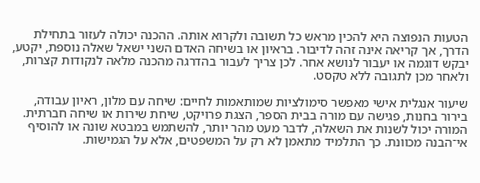הטעות הנפוצה היא להכין מראש כל תשובה ולקרוא אותה. ההכנה יכולה לעזור בתחילת הדרך, אך קריאה אינה זהה לדיבור. בראיון או בשיחה האדם השני ישאל שאלה נוספת, יקטע, יבקש דוגמה או יעבור לנושא אחר. לכן צריך לעבור בהדרגה מהכנה מלאה לנקודות קצרות, ולאחר מכן לתגובה ללא טקסט.

שיעור אנגלית אישי מאפשר סימולציות שמותאמות לחיים: שיחה עם מלון, ראיון עבודה, בירור בחנות, פגישה עם מורה בבית הספר, הצגת פרויקט, שיחת שירות או שיחה חברתית. המורה יכול לשנות את השאלה, לדבר מעט מהר יותר, להשתמש במבטא שונה או להוסיף אי־הבנה מכוונת. כך התלמיד מתאמן לא רק על המשפטים, אלא על הגמישות.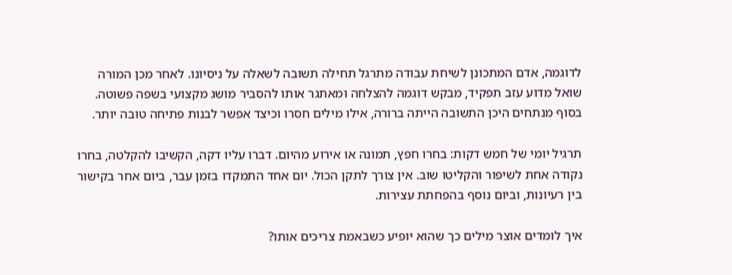לדוגמה, אדם המתכונן לשיחת עבודה מתרגל תחילה תשובה לשאלה על ניסיונו. לאחר מכן המורה שואל מדוע עזב תפקיד, מבקש דוגמה להצלחה ומאתגר אותו להסביר מושג מקצועי בשפה פשוטה. בסוף מנתחים היכן התשובה הייתה ברורה, אילו מילים חסרו וכיצד אפשר לבנות פתיחה טובה יותר.

תרגיל יומי של חמש דקות: בחרו חפץ, תמונה או אירוע מהיום. דברו עליו דקה, הקשיבו להקלטה, בחרו נקודה אחת לשיפור והקליטו שוב. אין צורך לתקן הכול. יום אחד התמקדו בזמן עבר, ביום אחר בקישור בין רעיונות, וביום נוסף בהפחתת עצירות.

איך לומדים אוצר מילים כך שהוא יופיע כשבאמת צריכים אותו?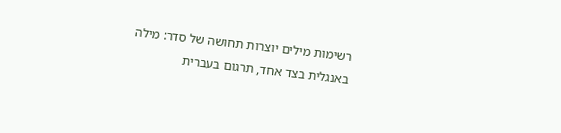רשימות מילים יוצרות תחושה של סדר: מילה באנגלית בצד אחד, תרגום בעברית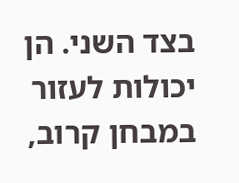בצד השני. הן יכולות לעזור במבחן קרוב,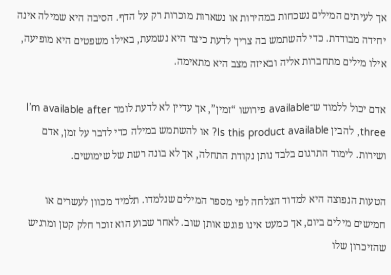אך לעיתים המילים נשכחות במהירות או נשארות מוכרות רק על הדף. הסיבה היא שמילה אינה יחידה מבודדת. כדי להשתמש בה צריך לדעת כיצד היא נשמעת, באילו משפטים היא מופיעה, אילו מילים מתחברות אליה ובאיזה מצב היא מתאימה.

אדם יכול ללמוד ש־available פירושו “זמין”, אך עדיין לא לדעת לומר I’m available after three, להבין Is this product available? או להשתמש במילה כדי לדבר על זמן, אדם ושירות. לימוד התרגום בלבד נותן נקודת התחלה, אך לא בונה רשת של שימושים.

הטעות הנפוצה היא למדוד הצלחה לפי מספר המילים שנלמדו. תלמיד מכוון לעשרים או חמישים מילים ביום, אך כמעט אינו פוגש אותן שוב. לאחר שבוע הוא זוכר חלק קטן ומרגיש שהזיכרון שלו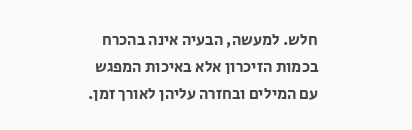חלש. למעשה, הבעיה אינה בהכרח בכמות הזיכרון אלא באיכות המפגש עם המילים ובחזרה עליהן לאורך זמן.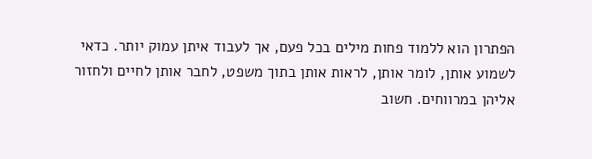הפתרון הוא ללמוד פחות מילים בכל פעם, אך לעבוד איתן עמוק יותר. כדאי לשמוע אותן, לומר אותן, לראות אותן בתוך משפט, לחבר אותן לחיים ולחזור אליהן במרווחים. חשוב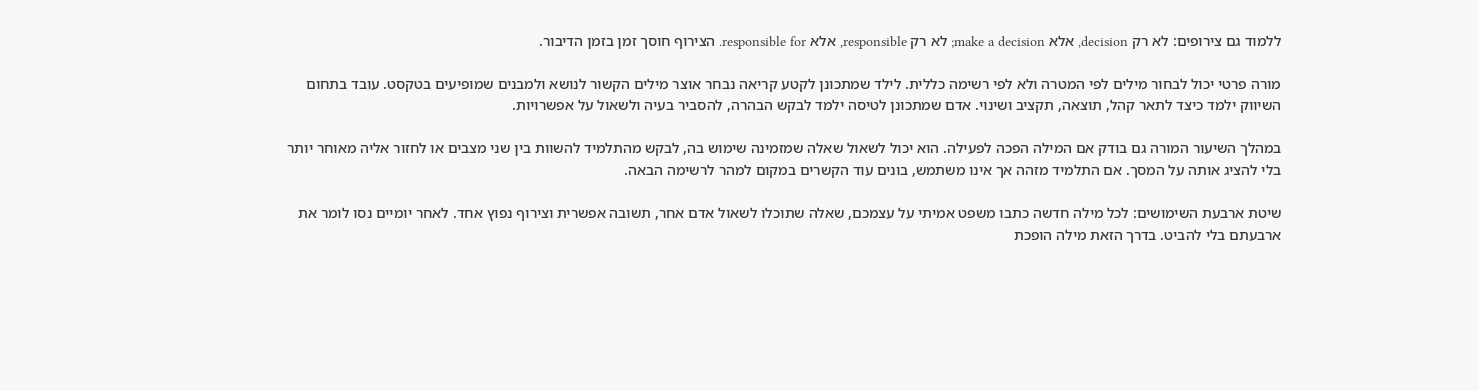ללמוד גם צירופים: לא רק decision, אלא make a decision; לא רק responsible, אלא responsible for. הצירוף חוסך זמן בזמן הדיבור.

מורה פרטי יכול לבחור מילים לפי המטרה ולא לפי רשימה כללית. לילד שמתכונן לקטע קריאה נבחר אוצר מילים הקשור לנושא ולמבנים שמופיעים בטקסט. עובד בתחום השיווק ילמד כיצד לתאר קהל, תוצאה, תקציב ושינוי. אדם שמתכונן לטיסה ילמד לבקש הבהרה, להסביר בעיה ולשאול על אפשרויות.

במהלך השיעור המורה גם בודק אם המילה הפכה לפעילה. הוא יכול לשאול שאלה שמזמינה שימוש בה, לבקש מהתלמיד להשוות בין שני מצבים או לחזור אליה מאוחר יותר בלי להציג אותה על המסך. אם התלמיד מזהה אך אינו משתמש, בונים עוד הקשרים במקום למהר לרשימה הבאה.

שיטת ארבעת השימושים: לכל מילה חדשה כתבו משפט אמיתי על עצמכם, שאלה שתוכלו לשאול אדם אחר, תשובה אפשרית וצירוף נפוץ אחד. לאחר יומיים נסו לומר את ארבעתם בלי להביט. בדרך הזאת מילה הופכת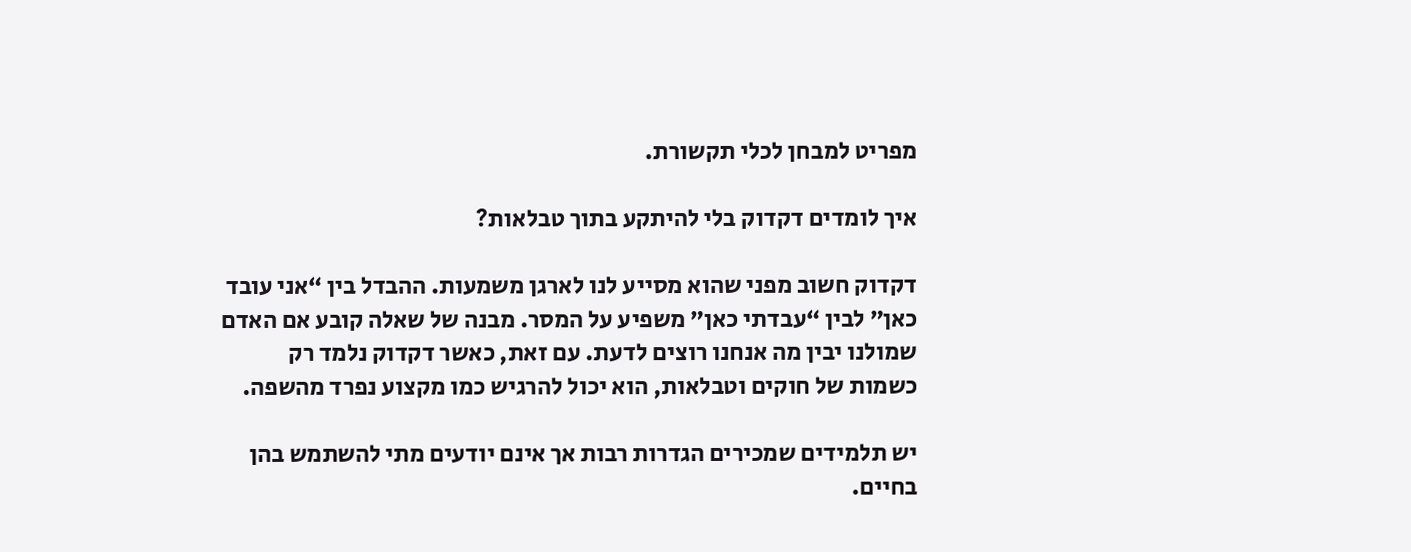מפריט למבחן לכלי תקשורת.

איך לומדים דקדוק בלי להיתקע בתוך טבלאות?

דקדוק חשוב מפני שהוא מסייע לנו לארגן משמעות. ההבדל בין “אני עובד כאן” לבין “עבדתי כאן” משפיע על המסר. מבנה של שאלה קובע אם האדם שמולנו יבין מה אנחנו רוצים לדעת. עם זאת, כאשר דקדוק נלמד רק כשמות של חוקים וטבלאות, הוא יכול להרגיש כמו מקצוע נפרד מהשפה.

יש תלמידים שמכירים הגדרות רבות אך אינם יודעים מתי להשתמש בהן בחיים.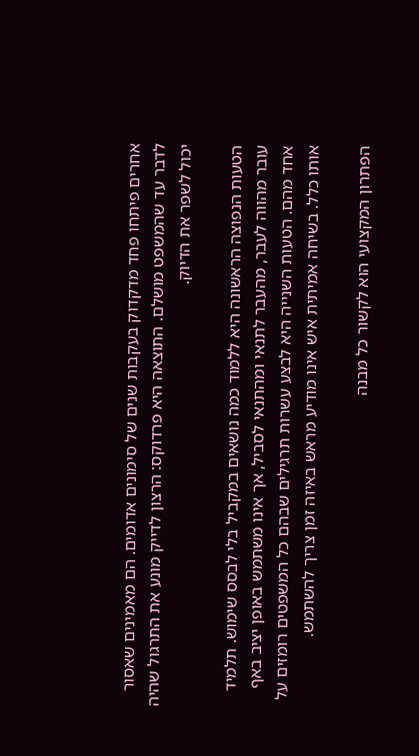אחרים פיתחו פחד מדקדוק בעקבות שנים של סימונים אדומים. הם מאמינים שאסור לדבר עד שהמשפט מושלם. התוצאה היא פרדוקס: הרצון לדייק מונע את התרגול שהיה יכול לשפר את הדיוק.

הטעות הנפוצה הראשונה היא ללמוד כמה נושאים במקביל בלי לבסס שימוש. תלמיד עובר מהווה לעבר, מהעבר לתנאי ומהתנאי לסביל, אך אינו משתמש באופן יציב באף אחד מהם. הטעות השנייה היא לבצע עשרות תרגילים שבהם כל המשפטים רומזים על אותו כלל. בשיחה אמיתית איש אינו מודיע מראש באיזה זמן צריך להשתמש.

הפתרון המקצועי הוא לקשור כל מבנה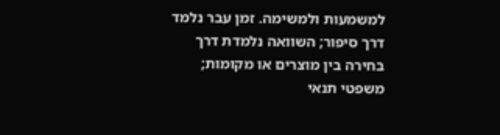למשמעות ולמשימה. זמן עבר נלמד דרך סיפור; השוואה נלמדת דרך בחירה בין מוצרים או מקומות; משפטי תנאי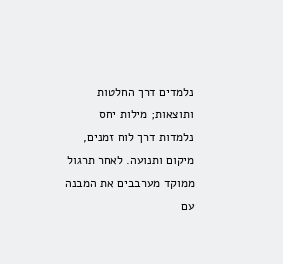נלמדים דרך החלטות ותוצאות; מילות יחס נלמדות דרך לוח זמנים, מיקום ותנועה. לאחר תרגול ממוקד מערבבים את המבנה עם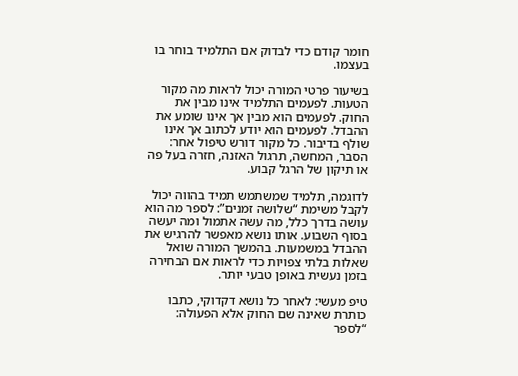חומר קודם כדי לבדוק אם התלמיד בוחר בו בעצמו.

בשיעור פרטי המורה יכול לראות מה מקור הטעות. לפעמים התלמיד אינו מבין את החוק. לפעמים הוא מבין אך אינו שומע את ההבדל. לפעמים הוא יודע לכתוב אך אינו שולף בדיבור. כל מקור דורש טיפול אחר: הסבר, המחשה, תרגול האזנה, חזרה בעל פה או תיקון של הרגל קבוע.

לדוגמה, תלמיד שמשתמש תמיד בהווה יכול לקבל משימת “שלושה זמנים”: לספר מה הוא עושה בדרך כלל, מה עשה אתמול ומה יעשה בסוף השבוע. אותו נושא מאפשר להרגיש את ההבדל במשמעות. בהמשך המורה שואל שאלות בלתי צפויות כדי לראות אם הבחירה בזמן נעשית באופן טבעי יותר.

טיפ מעשי: לאחר כל נושא דקדוקי, כתבו כותרת שאינה שם החוק אלא הפעולה: “לספר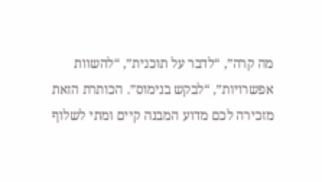מה קרה”, “לדבר על תוכנית”, “להשוות אפשרויות”, “לבקש בנימוס”. הכותרת הזאת מזכירה לכם מדוע המבנה קיים ומתי לשלוף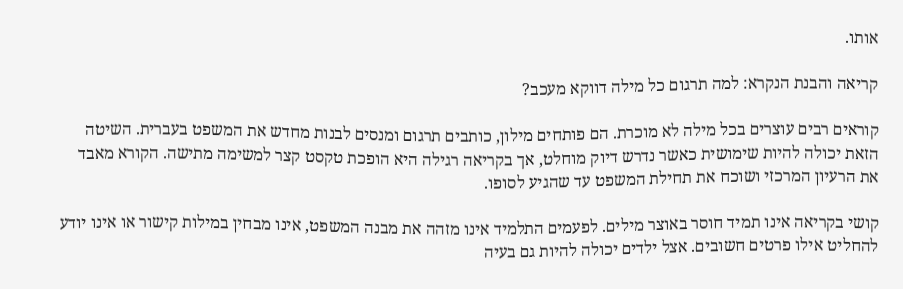אותו.

קריאה והבנת הנקרא: למה תרגום כל מילה דווקא מעכב?

קוראים רבים עוצרים בכל מילה לא מוכרת. הם פותחים מילון, כותבים תרגום ומנסים לבנות מחדש את המשפט בעברית. השיטה הזאת יכולה להיות שימושית כאשר נדרש דיוק מוחלט, אך בקריאה רגילה היא הופכת טקסט קצר למשימה מתישה. הקורא מאבד את הרעיון המרכזי ושוכח את תחילת המשפט עד שהגיע לסופו.

קושי בקריאה אינו תמיד חוסר באוצר מילים. לפעמים התלמיד אינו מזהה את מבנה המשפט, אינו מבחין במילות קישור או אינו יודע להחליט אילו פרטים חשובים. אצל ילדים יכולה להיות גם בעיה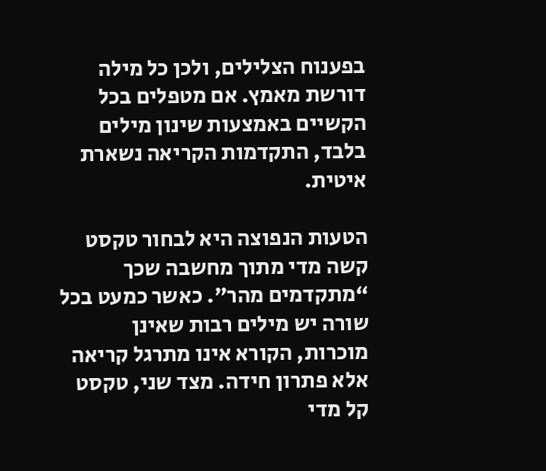בפענוח הצלילים, ולכן כל מילה דורשת מאמץ. אם מטפלים בכל הקשיים באמצעות שינון מילים בלבד, התקדמות הקריאה נשארת איטית.

הטעות הנפוצה היא לבחור טקסט קשה מדי מתוך מחשבה שכך “מתקדמים מהר”. כאשר כמעט בכל שורה יש מילים רבות שאינן מוכרות, הקורא אינו מתרגל קריאה אלא פתרון חידה. מצד שני, טקסט קל מדי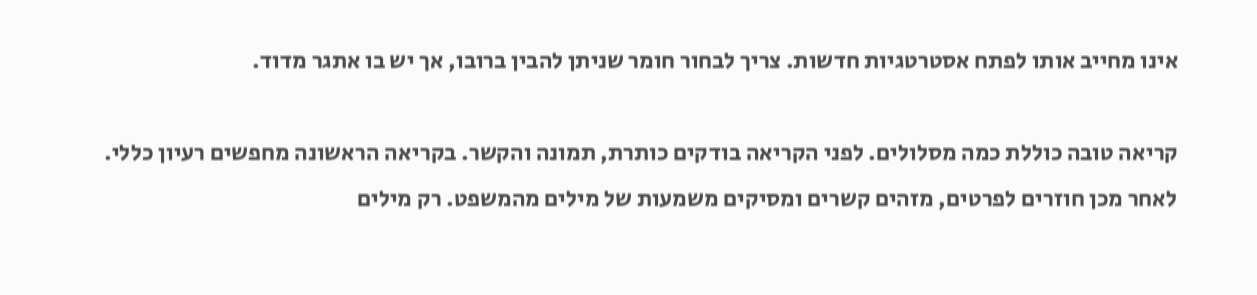אינו מחייב אותו לפתח אסטרטגיות חדשות. צריך לבחור חומר שניתן להבין ברובו, אך יש בו אתגר מדוד.

קריאה טובה כוללת כמה מסלולים. לפני הקריאה בודקים כותרת, תמונה והקשר. בקריאה הראשונה מחפשים רעיון כללי. לאחר מכן חוזרים לפרטים, מזהים קשרים ומסיקים משמעות של מילים מהמשפט. רק מילים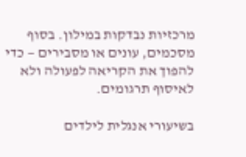מרכזיות נבדקות במילון. בסוף מסכמים, עונים או מסבירים — כדי להפוך את הקריאה לפעולה ולא לאיסוף תרגומים.

בשיעורי אנגלית לילדים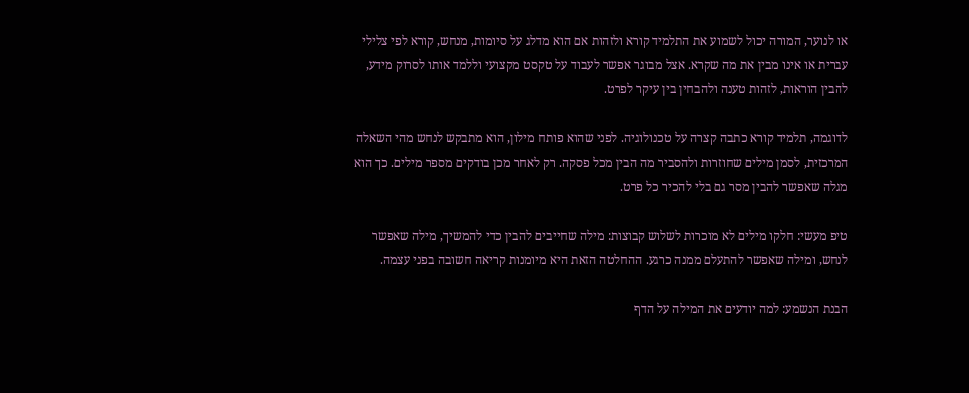או לנוער, המורה יכול לשמוע את התלמיד קורא ולזהות אם הוא מדלג על סיומות, מנחש, קורא לפי צלילי עברית או אינו מבין את מה שקרא. אצל מבוגר אפשר לעבוד על טקסט מקצועי וללמד אותו לסרוק מידע, להבין הוראות, לזהות טענה ולהבחין בין עיקר לפרט.

לדוגמה, תלמיד קורא כתבה קצרה על טכנולוגיה. לפני שהוא פותח מילון, הוא מתבקש לנחש מהי השאלה המרכזית, לסמן מילים שחוזרות ולהסביר מה הבין מכל פסקה. רק לאחר מכן בודקים מספר מילים. כך הוא מגלה שאפשר להבין מסר גם בלי להכיר כל פרט.

טיפ מעשי: חלקו מילים לא מוכרות לשלוש קבוצות: מילה שחייבים להבין כדי להמשיך, מילה שאפשר לנחש, ומילה שאפשר להתעלם ממנה כרגע. ההחלטה הזאת היא מיומנות קריאה חשובה בפני עצמה.

הבנת הנשמע: למה יודעים את המילה על הדף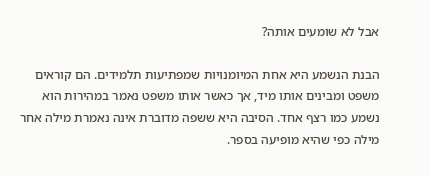אבל לא שומעים אותה?

הבנת הנשמע היא אחת המיומנויות שמפתיעות תלמידים. הם קוראים משפט ומבינים אותו מיד, אך כאשר אותו משפט נאמר במהירות הוא נשמע כמו רצף אחד. הסיבה היא ששפה מדוברת אינה נאמרת מילה אחר מילה כפי שהיא מופיעה בספר.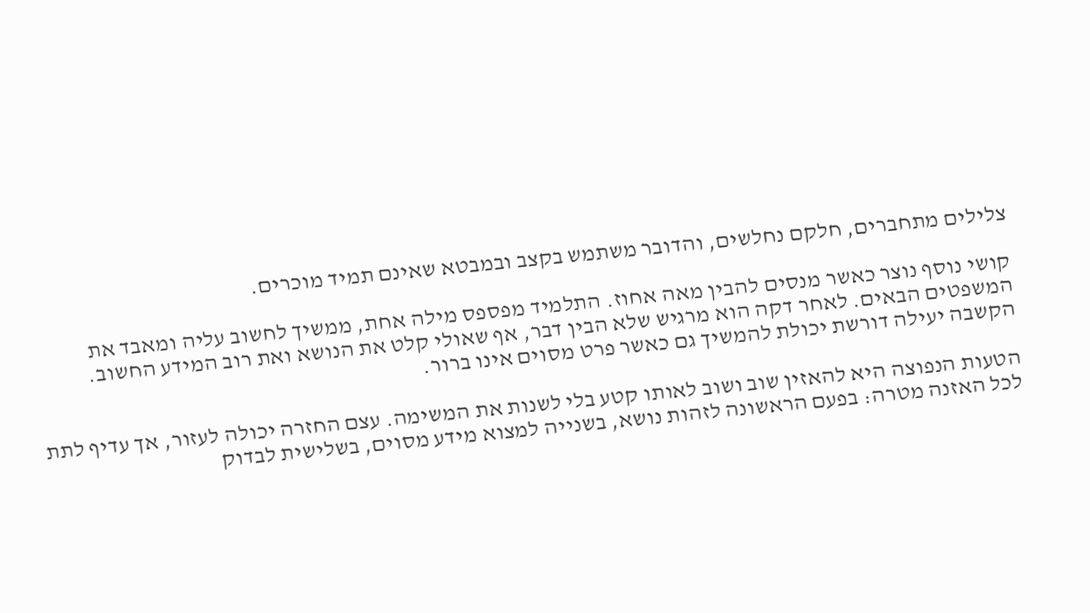צלילים מתחברים, חלקם נחלשים, והדובר משתמש בקצב ובמבטא שאינם תמיד מוכרים.

קושי נוסף נוצר כאשר מנסים להבין מאה אחוז. התלמיד מפספס מילה אחת, ממשיך לחשוב עליה ומאבד את המשפטים הבאים. לאחר דקה הוא מרגיש שלא הבין דבר, אף שאולי קלט את הנושא ואת רוב המידע החשוב. הקשבה יעילה דורשת יכולת להמשיך גם כאשר פרט מסוים אינו ברור.

הטעות הנפוצה היא להאזין שוב ושוב לאותו קטע בלי לשנות את המשימה. עצם החזרה יכולה לעזור, אך עדיף לתת לכל האזנה מטרה: בפעם הראשונה לזהות נושא, בשנייה למצוא מידע מסוים, בשלישית לבדוק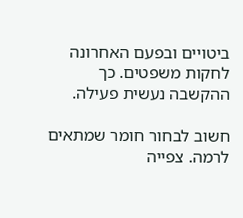ביטויים ובפעם האחרונה לחקות משפטים. כך ההקשבה נעשית פעילה.

חשוב לבחור חומר שמתאים לרמה. צפייה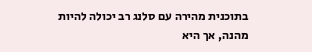בתוכנית מהירה עם סלנג רב יכולה להיות מהנה, אך היא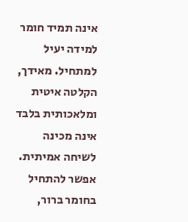אינה תמיד חומר למידה יעיל למתחיל. מאידך, הקלטה איטית ומלאכותית בלבד אינה מכינה לשיחה אמיתית. אפשר להתחיל בחומר ברור,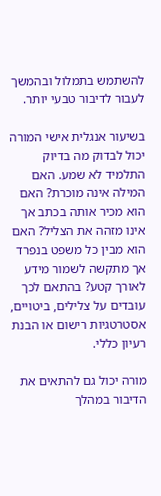להשתמש בתמלול ובהמשך לעבור לדיבור טבעי יותר.

בשיעור אנגלית אישי המורה יכול לבדוק מה בדיוק התלמיד לא שמע. האם המילה אינה מוכרת? האם הוא מכיר אותה בכתב אך אינו מזהה את הצליל? האם הוא מבין כל משפט בנפרד אך מתקשה לשמור מידע לאורך קטע? בהתאם לכך עובדים על צלילים, ביטויים, אסטרטגיות רישום או הבנת רעיון כללי.

מורה יכול גם להתאים את הדיבור במהלך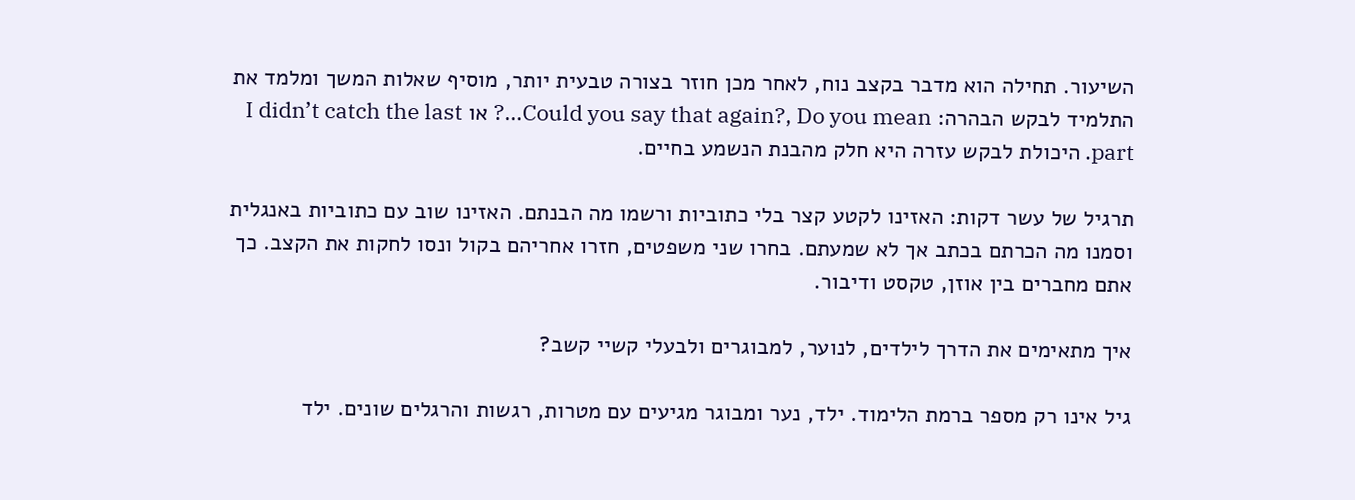השיעור. תחילה הוא מדבר בקצב נוח, לאחר מכן חוזר בצורה טבעית יותר, מוסיף שאלות המשך ומלמד את התלמיד לבקש הבהרה: Could you say that again?, Do you mean…? או I didn’t catch the last part. היכולת לבקש עזרה היא חלק מהבנת הנשמע בחיים.

תרגיל של עשר דקות: האזינו לקטע קצר בלי כתוביות ורשמו מה הבנתם. האזינו שוב עם כתוביות באנגלית וסמנו מה הכרתם בכתב אך לא שמעתם. בחרו שני משפטים, חזרו אחריהם בקול ונסו לחקות את הקצב. כך אתם מחברים בין אוזן, טקסט ודיבור.

איך מתאימים את הדרך לילדים, לנוער, למבוגרים ולבעלי קשיי קשב?

גיל אינו רק מספר ברמת הלימוד. ילד, נער ומבוגר מגיעים עם מטרות, רגשות והרגלים שונים. ילד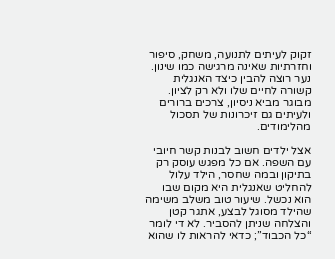זקוק לעיתים לתנועה, משחק, סיפור וחזרתיות שאינה מרגישה כמו שינון. נער רוצה להבין כיצד האנגלית קשורה לחיים שלו ולא רק לציון. מבוגר מביא ניסיון, צרכים ברורים ולעיתים גם זיכרונות של תסכול מהלימודים.

אצל ילדים חשוב לבנות קשר חיובי עם השפה. אם כל מפגש עוסק רק בתיקון ובמה שחסר, הילד עלול להחליט שאנגלית היא מקום שבו הוא נכשל. שיעור טוב משלב משימה שהילד מסוגל לבצע, אתגר קטן והצלחה שניתן להסביר. לא די לומר “כל הכבוד”; כדאי להראות לו שהוא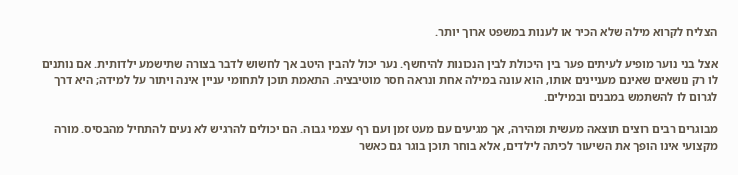הצליח לקרוא מילה שלא הכיר או לענות במשפט ארוך יותר.

אצל בני נוער מופיע לעיתים פער בין היכולת לבין הנכונות להיחשף. נער יכול להבין היטב אך לחשוש לדבר בצורה שתישמע ילדותית. אם נותנים לו רק נושאים שאינם מעניינים אותו, הוא עונה במילה אחת ונראה חסר מוטיבציה. התאמת תוכן לתחומי עניין אינה ויתור על למידה; היא דרך לגרום לו להשתמש במבנים ובמילים.

מבוגרים רבים רוצים תוצאה מעשית ומהירה, אך מגיעים עם מעט זמן ועם רף עצמי גבוה. הם יכולים להרגיש לא נעים להתחיל מהבסיס. מורה מקצועי אינו הופך את השיעור לכיתה לילדים, אלא בוחר תוכן בוגר גם כאשר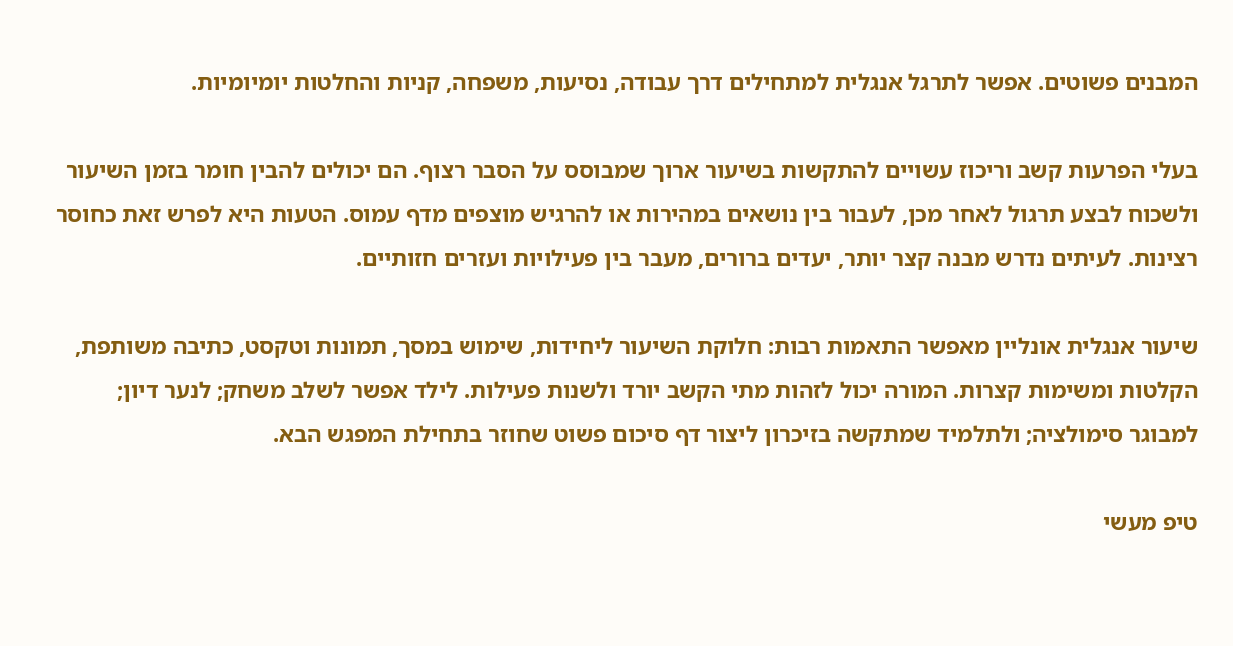המבנים פשוטים. אפשר לתרגל אנגלית למתחילים דרך עבודה, נסיעות, משפחה, קניות והחלטות יומיומיות.

בעלי הפרעות קשב וריכוז עשויים להתקשות בשיעור ארוך שמבוסס על הסבר רצוף. הם יכולים להבין חומר בזמן השיעור ולשכוח לבצע תרגול לאחר מכן, לעבור בין נושאים במהירות או להרגיש מוצפים מדף עמוס. הטעות היא לפרש זאת כחוסר רצינות. לעיתים נדרש מבנה קצר יותר, יעדים ברורים, מעבר בין פעילויות ועזרים חזותיים.

שיעור אנגלית אונליין מאפשר התאמות רבות: חלוקת השיעור ליחידות, שימוש במסך, תמונות וטקסט, כתיבה משותפת, הקלטות ומשימות קצרות. המורה יכול לזהות מתי הקשב יורד ולשנות פעילות. לילד אפשר לשלב משחק; לנער דיון; למבוגר סימולציה; ולתלמיד שמתקשה בזיכרון ליצור דף סיכום פשוט שחוזר בתחילת המפגש הבא.

טיפ מעשי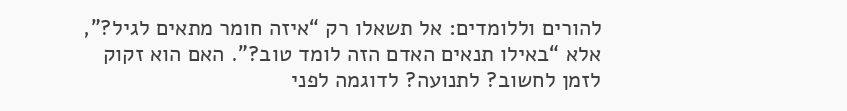להורים וללומדים: אל תשאלו רק “איזה חומר מתאים לגיל?”, אלא “באילו תנאים האדם הזה לומד טוב?”. האם הוא זקוק לזמן לחשוב? לתנועה? לדוגמה לפני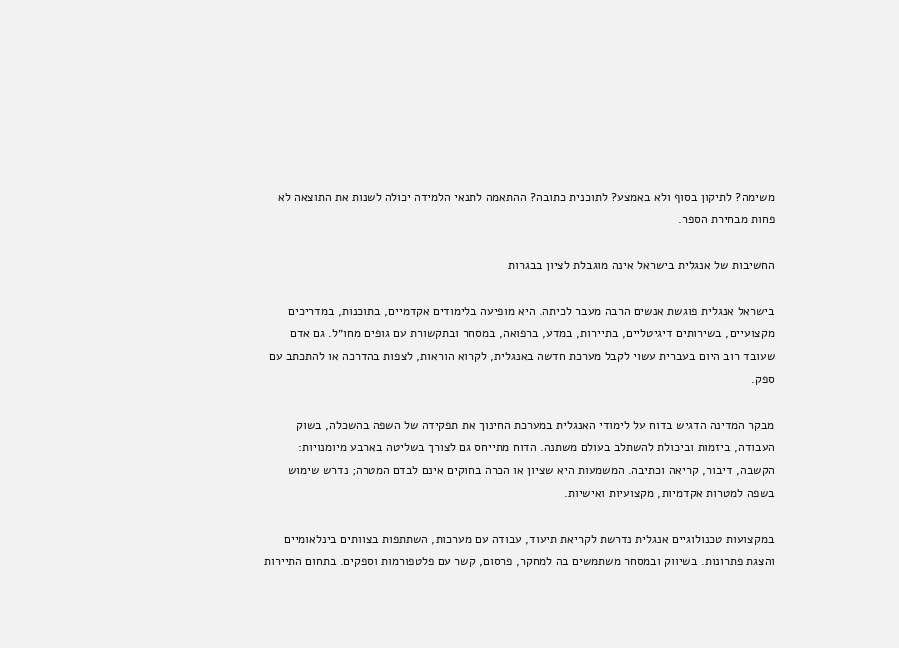משימה? לתיקון בסוף ולא באמצע? לתוכנית כתובה? ההתאמה לתנאי הלמידה יכולה לשנות את התוצאה לא פחות מבחירת הספר.

החשיבות של אנגלית בישראל אינה מוגבלת לציון בבגרות

בישראל אנגלית פוגשת אנשים הרבה מעבר לכיתה. היא מופיעה בלימודים אקדמיים, בתוכנות, במדריכים מקצועיים, בשירותים דיגיטליים, בתיירות, במדע, ברפואה, במסחר ובתקשורת עם גופים מחו״ל. גם אדם שעובד רוב היום בעברית עשוי לקבל מערכת חדשה באנגלית, לקרוא הוראות, לצפות בהדרכה או להתכתב עם ספק.

מבקר המדינה הדגיש בדוח על לימודי האנגלית במערכת החינוך את תפקידה של השפה בהשכלה, בשוק העבודה, ביזמות וביכולת להשתלב בעולם משתנה. הדוח מתייחס גם לצורך בשליטה בארבע מיומנויות: הקשבה, דיבור, קריאה וכתיבה. המשמעות היא שציון או הכרה בחוקים אינם לבדם המטרה; נדרש שימוש בשפה למטרות אקדמיות, מקצועיות ואישיות.

במקצועות טכנולוגיים אנגלית נדרשת לקריאת תיעוד, עבודה עם מערכות, השתתפות בצוותים בינלאומיים והצגת פתרונות. בשיווק ובמסחר משתמשים בה למחקר, פרסום, קשר עם פלטפורמות וספקים. בתחום התיירות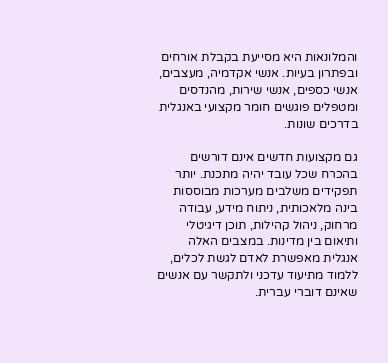והמלונאות היא מסייעת בקבלת אורחים ובפתרון בעיות. אנשי אקדמיה, מעצבים, אנשי כספים, אנשי שירות, מהנדסים ומטפלים פוגשים חומר מקצועי באנגלית בדרכים שונות.

גם מקצועות חדשים אינם דורשים בהכרח שכל עובד יהיה מתכנת. יותר תפקידים משלבים מערכות מבוססות בינה מלאכותית, ניתוח מידע, עבודה מרחוק, ניהול קהילות, תוכן דיגיטלי ותיאום בין מדינות. במצבים האלה אנגלית מאפשרת לאדם לגשת לכלים, ללמוד מתיעוד עדכני ולתקשר עם אנשים שאינם דוברי עברית.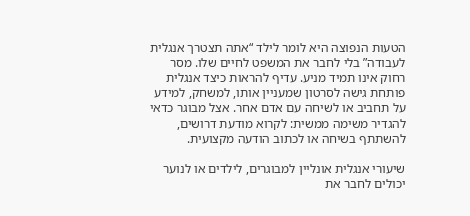הטעות הנפוצה היא לומר לילד “אתה תצטרך אנגלית לעבודה” בלי לחבר את המשפט לחיים שלו. מסר רחוק אינו תמיד מניע. עדיף להראות כיצד אנגלית פותחת גישה לסרטון שמעניין אותו, למשחק, למידע על תחביב או לשיחה עם אדם אחר. אצל מבוגר כדאי להגדיר משימה ממשית: לקרוא מודעת דרושים, להשתתף בשיחה או לכתוב הודעה מקצועית.

שיעורי אנגלית אונליין למבוגרים, לילדים או לנוער יכולים לחבר את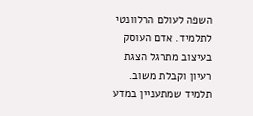השפה לעולם הרלוונטי לתלמיד. אדם העוסק בעיצוב מתרגל הצגת רעיון וקבלת משוב. תלמיד שמתעניין במדע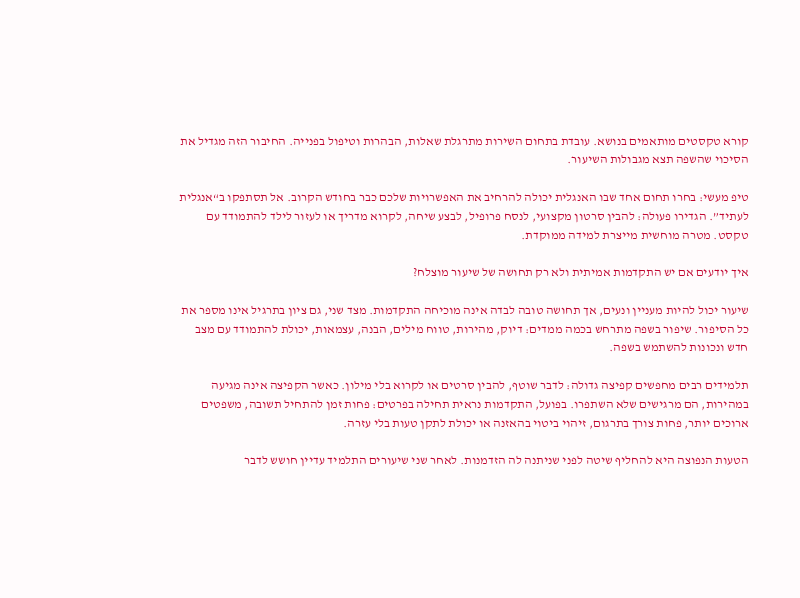קורא טקסטים מותאמים בנושא. עובדת בתחום השירות מתרגלת שאלות, הבהרות וטיפול בפנייה. החיבור הזה מגדיל את הסיכוי שהשפה תצא מגבולות השיעור.

טיפ מעשי: בחרו תחום אחד שבו האנגלית יכולה להרחיב את האפשרויות שלכם כבר בחודש הקרוב. אל תסתפקו ב“אנגלית לעתיד”. הגדירו פעולה: להבין סרטון מקצועי, לנסח פרופיל, לבצע שיחה, לקרוא מדריך או לעזור לילד להתמודד עם טקסט. מטרה מוחשית מייצרת למידה ממוקדת.

איך יודעים אם יש התקדמות אמיתית ולא רק תחושה של שיעור מוצלח?

שיעור יכול להיות מעניין ונעים, אך תחושה טובה לבדה אינה מוכיחה התקדמות. מצד שני, גם ציון בתרגיל אינו מספר את כל הסיפור. שיפור בשפה מתרחש בכמה ממדים: דיוק, מהירות, טווח מילים, הבנה, עצמאות, יכולת להתמודד עם מצב חדש ונכונות להשתמש בשפה.

תלמידים רבים מחפשים קפיצה גדולה: לדבר שוטף, להבין סרטים או לקרוא בלי מילון. כאשר הקפיצה אינה מגיעה במהירות, הם מרגישים שלא השתפרו. בפועל, התקדמות נראית תחילה בפרטים: פחות זמן להתחיל תשובה, משפטים ארוכים יותר, פחות צורך בתרגום, זיהוי ביטוי בהאזנה או יכולת לתקן טעות בלי עזרה.

הטעות הנפוצה היא להחליף שיטה לפני שניתנה לה הזדמנות. לאחר שני שיעורים התלמיד עדיין חושש לדבר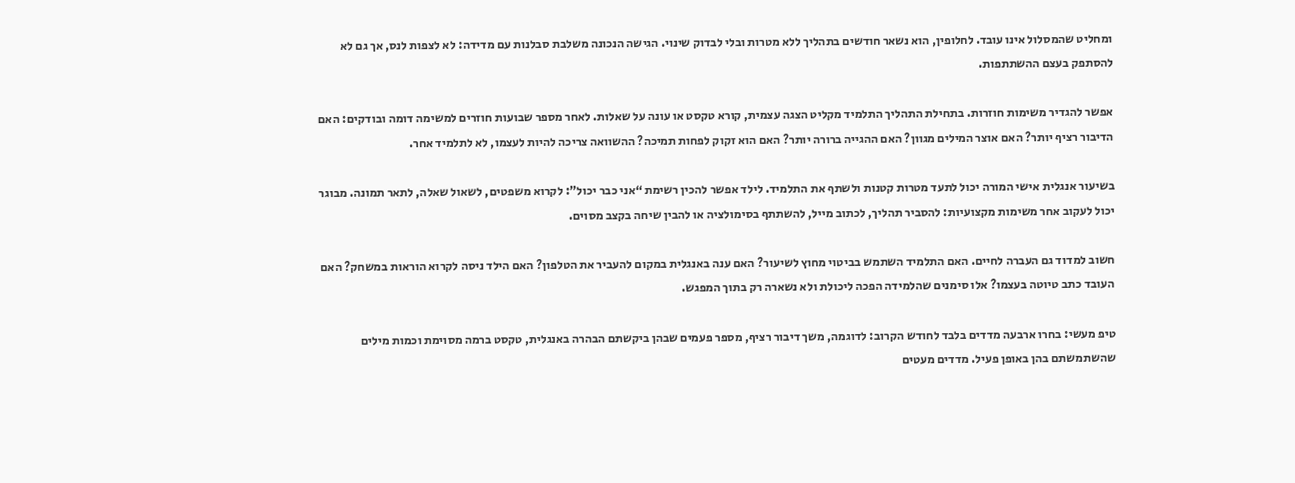ומחליט שהמסלול אינו עובד. לחלופין, הוא נשאר חודשים בתהליך ללא מטרות ובלי לבדוק שינוי. הגישה הנכונה משלבת סבלנות עם מדידה: לא לצפות לנס, אך גם לא להסתפק בעצם ההשתתפות.

אפשר להגדיר משימות חוזרות. בתחילת התהליך התלמיד מקליט הצגה עצמית, קורא טקסט או עונה על שאלות. לאחר מספר שבועות חוזרים למשימה דומה ובודקים: האם הדיבור רציף יותר? האם אוצר המילים מגוון? האם ההגייה ברורה יותר? האם הוא זקוק לפחות תמיכה? ההשוואה צריכה להיות לעצמו, לא לתלמיד אחר.

בשיעור אנגלית אישי המורה יכול לתעד מטרות קטנות ולשתף את התלמיד. לילד אפשר להכין רשימת “אני כבר יכול”: לקרוא משפטים, לשאול שאלה, לתאר תמונה. מבוגר יכול לעקוב אחר משימות מקצועיות: להסביר תהליך, לכתוב מייל, להשתתף בסימולציה או להבין שיחה בקצב מסוים.

חשוב למדוד גם העברה לחיים. האם התלמיד השתמש בביטוי מחוץ לשיעור? האם ענה באנגלית במקום להעביר את הטלפון? האם הילד ניסה לקרוא הוראות במשחק? האם העובד כתב טיוטה בעצמו? אלו סימנים שהלמידה הפכה ליכולת ולא נשארה רק בתוך המפגש.

טיפ מעשי: בחרו ארבעה מדדים בלבד לחודש הקרוב: לדוגמה, משך דיבור רציף, מספר פעמים שבהן ביקשתם הבהרה באנגלית, טקסט ברמה מסוימת וכמות מילים שהשתמשתם בהן באופן פעיל. מדדים מעטים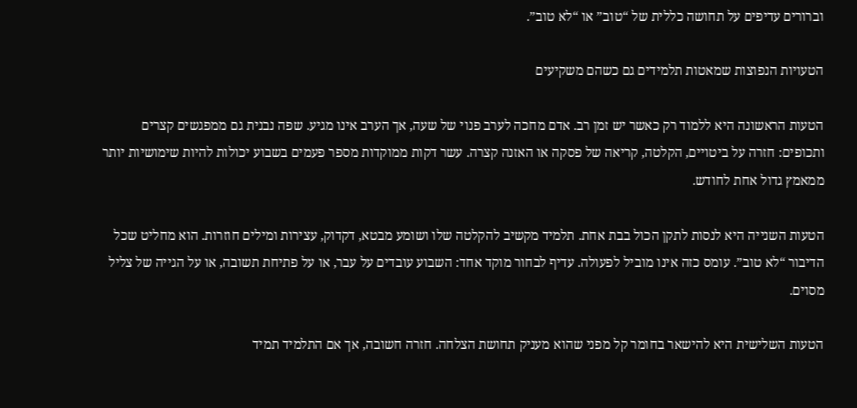וברורים עדיפים על תחושה כללית של “טוב” או “לא טוב”.

הטעויות הנפוצות שמאטות תלמידים גם כשהם משקיעים

הטעות הראשונה היא ללמוד רק כאשר יש זמן רב. אדם מחכה לערב פנוי של שעה, אך הערב אינו מגיע. שפה נבנית גם ממפגשים קצרים ותכופים: חזרה על ביטויים, הקלטה, קריאה של פסקה או האזנה קצרה. עשר דקות ממוקדות מספר פעמים בשבוע יכולות להיות שימושיות יותר ממאמץ גדול אחת לחודש.

הטעות השנייה היא לנסות לתקן הכול בבת אחת. תלמיד מקשיב להקלטה שלו ושומע מבטא, דקדוק, עצירות ומילים חוזרות. הוא מחליט שכל הדיבור “לא טוב”. עומס כזה אינו מוביל לפעולה. עדיף לבחור מוקד אחד: השבוע עובדים על עבר, או על פתיחת תשובה, או על הגייה של צליל מסוים.

הטעות השלישית היא להישאר בחומר קל מפני שהוא מעניק תחושת הצלחה. חזרה חשובה, אך אם התלמיד תמיד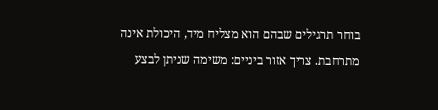בוחר תרגילים שבהם הוא מצליח מיד, היכולת אינה מתרחבת. צריך אזור ביניים: משימה שניתן לבצע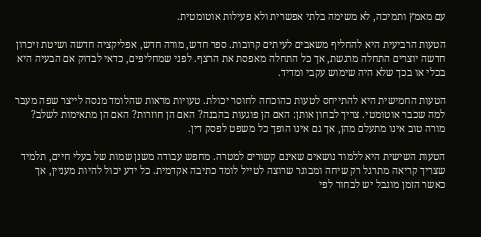עם מאמץ ותמיכה, לא משימה בלתי אפשרית ולא פעילות אוטומטית.

הטעות הרביעית היא להחליף משאבים לעיתים קרובות. ספר חדש, מורה חדש, אפליקציה חדשה ושיטת זיכרון חדשה יוצרים התחלה מרגשת, אך כל התחלה מאפסת את הרצף. לפני שמחליפים, כדאי לבדוק אם הבעיה היא בכלי או בכך שלא היה שימוש עקבי ומדיד.

הטעות החמישית היא להתייחס לטעות כהוכחה לחוסר יכולת. טעויות מראות שהלומד מנסה לייצר שפה מעבר למה שכבר אוטומטי. צריך לבחון אותן: האם הן פוגעות בהבנה? האם הן חוזרות? האם הן מתאימות לשלב? מורה טוב אינו מתעלם מהן, אך גם אינו הופך כל משפט לפסק דין.

הטעות השישית היא ללמוד נושאים שאינם קשורים למטרה. מחפש עבודה משנן שמות של בעלי חיים, תלמיד שצריך קריאה מתרגל רק שיחה ומבוגר שרוצה לטייל לומד כתיבה אקדמית. כל ידע יכול להיות מעניין, אך כאשר הזמן מוגבל יש לבחור לפי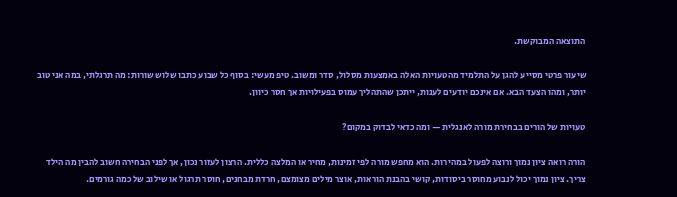התוצאה המבוקשת.

שיעור פרטי מסייע להגן על התלמיד מהטעויות האלה באמצעות מסלול, סדר ומשוב. טיפ מעשי: בסוף כל שבוע כתבו שלוש שורות: מה תרגלתי, במה אני טוב יותר, ומהו הצעד הבא. אם אינכם יודעים לענות, ייתכן שהתהליך עמוס בפעילויות אך חסר כיוון.

טעויות של הורים בבחירת מורה לאנגלית — ומה כדאי לבדוק במקום?

הורה רואה ציון נמוך ורוצה לפעול במהירות. הוא מחפש מורה לפי זמינות, מחיר או המלצה כללית. הרצון לעזור נכון, אך לפני הבחירה חשוב להבין מה הילד צריך. ציון נמוך יכול לנבוע מחוסר ביסודות, קושי בהבנת הוראות, אוצר מילים מצומצם, חרדת מבחנים, חוסר תרגול או שילוב של כמה גורמים.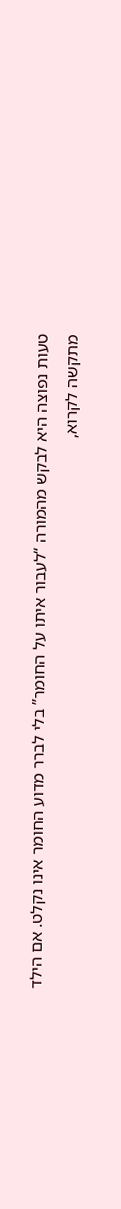טעות נפוצה היא לבקש מהמורה “לעבור איתו על החומר” בלי לברר מדוע החומר אינו נקלט. אם הילד מתקשה לקרוא,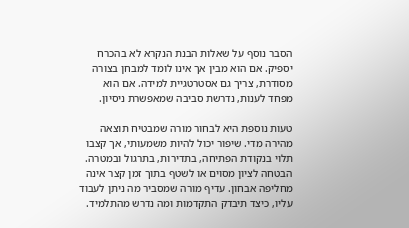הסבר נוסף על שאלות הבנת הנקרא לא בהכרח יספיק. אם הוא מבין אך אינו לומד למבחן בצורה מסודרת, צריך גם אסטרטגיית למידה. אם הוא מפחד לענות, נדרשת סביבה שמאפשרת ניסיון.

טעות נוספת היא לבחור מורה שמבטיח תוצאה מהירה מדי. שיפור יכול להיות משמעותי, אך קצבו תלוי בנקודת הפתיחה, בתדירות, בתרגול ובמטרה. הבטחה לציון מסוים או לשטף בתוך זמן קצר אינה מחליפה אבחון. עדיף מורה שמסביר מה ניתן לעבוד עליו, כיצד תיבדק התקדמות ומה נדרש מהתלמיד.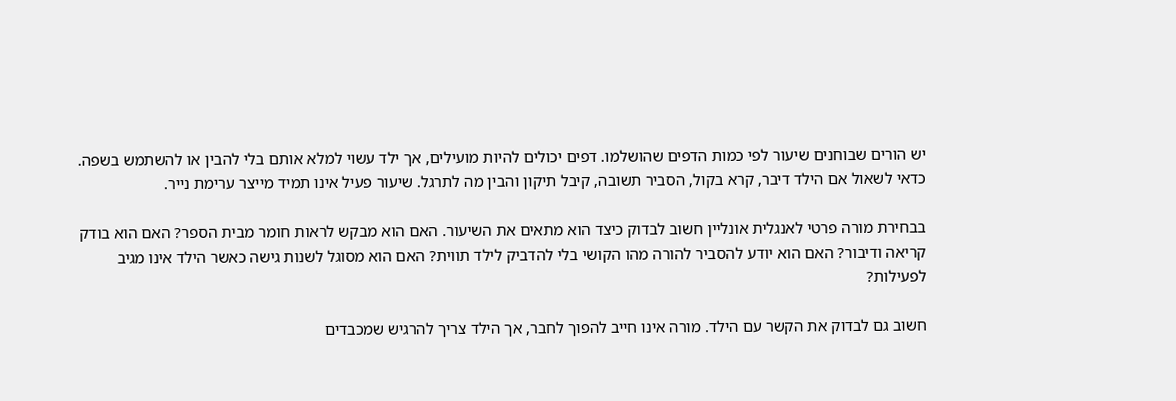יש הורים שבוחנים שיעור לפי כמות הדפים שהושלמו. דפים יכולים להיות מועילים, אך ילד עשוי למלא אותם בלי להבין או להשתמש בשפה. כדאי לשאול אם הילד דיבר, קרא בקול, הסביר תשובה, קיבל תיקון והבין מה לתרגל. שיעור פעיל אינו תמיד מייצר ערימת נייר.

בבחירת מורה פרטי לאנגלית אונליין חשוב לבדוק כיצד הוא מתאים את השיעור. האם הוא מבקש לראות חומר מבית הספר? האם הוא בודק קריאה ודיבור? האם הוא יודע להסביר להורה מהו הקושי בלי להדביק לילד תווית? האם הוא מסוגל לשנות גישה כאשר הילד אינו מגיב לפעילות?

חשוב גם לבדוק את הקשר עם הילד. מורה אינו חייב להפוך לחבר, אך הילד צריך להרגיש שמכבדים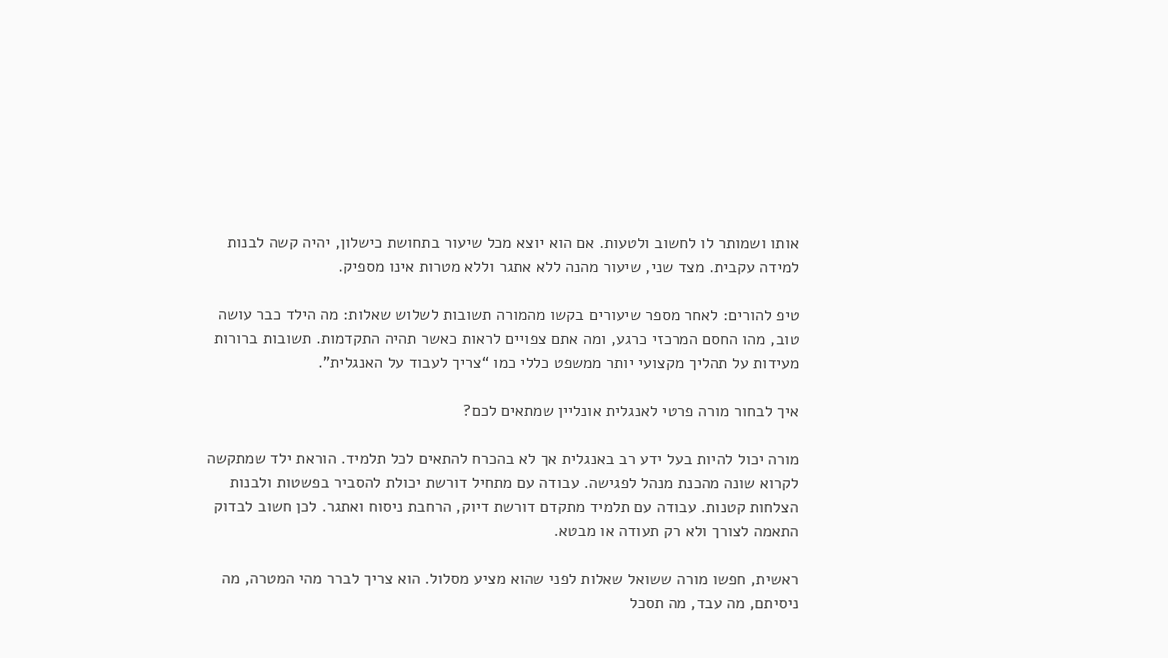אותו ושמותר לו לחשוב ולטעות. אם הוא יוצא מכל שיעור בתחושת כישלון, יהיה קשה לבנות למידה עקבית. מצד שני, שיעור מהנה ללא אתגר וללא מטרות אינו מספיק.

טיפ להורים: לאחר מספר שיעורים בקשו מהמורה תשובות לשלוש שאלות: מה הילד כבר עושה טוב, מהו החסם המרכזי כרגע, ומה אתם צפויים לראות כאשר תהיה התקדמות. תשובות ברורות מעידות על תהליך מקצועי יותר ממשפט כללי כמו “צריך לעבוד על האנגלית”.

איך לבחור מורה פרטי לאנגלית אונליין שמתאים לכם?

מורה יכול להיות בעל ידע רב באנגלית אך לא בהכרח להתאים לכל תלמיד. הוראת ילד שמתקשה לקרוא שונה מהכנת מנהל לפגישה. עבודה עם מתחיל דורשת יכולת להסביר בפשטות ולבנות הצלחות קטנות. עבודה עם תלמיד מתקדם דורשת דיוק, הרחבת ניסוח ואתגר. לכן חשוב לבדוק התאמה לצורך ולא רק תעודה או מבטא.

ראשית, חפשו מורה ששואל שאלות לפני שהוא מציע מסלול. הוא צריך לברר מהי המטרה, מה ניסיתם, מה עבד, מה תסכל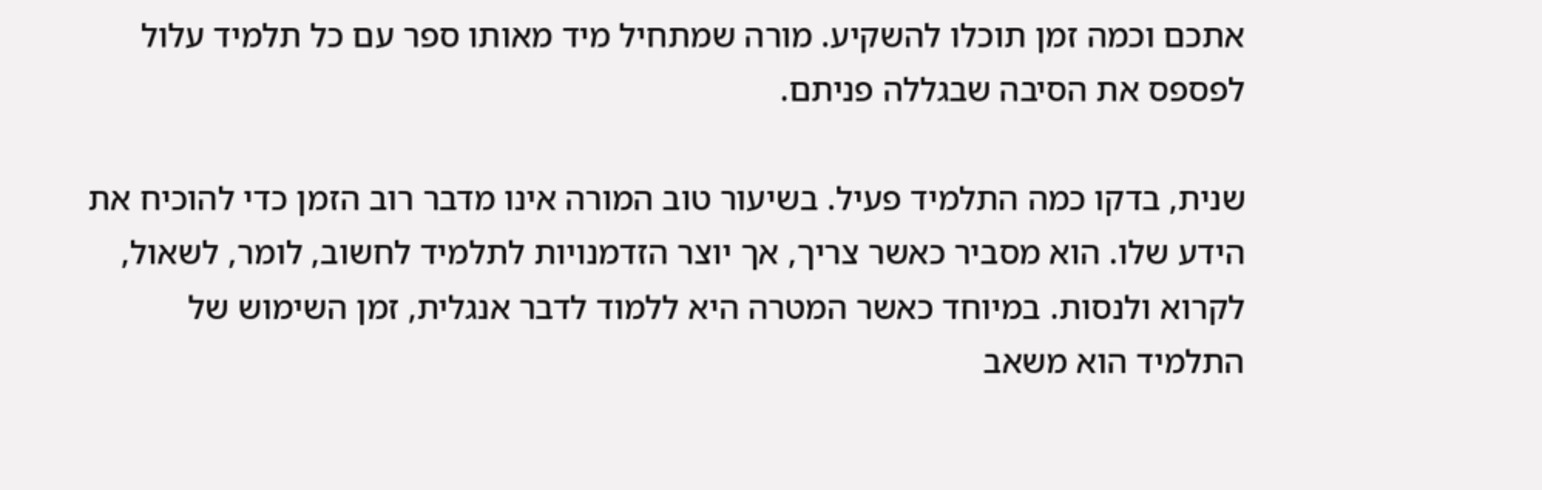אתכם וכמה זמן תוכלו להשקיע. מורה שמתחיל מיד מאותו ספר עם כל תלמיד עלול לפספס את הסיבה שבגללה פניתם.

שנית, בדקו כמה התלמיד פעיל. בשיעור טוב המורה אינו מדבר רוב הזמן כדי להוכיח את הידע שלו. הוא מסביר כאשר צריך, אך יוצר הזדמנויות לתלמיד לחשוב, לומר, לשאול, לקרוא ולנסות. במיוחד כאשר המטרה היא ללמוד לדבר אנגלית, זמן השימוש של התלמיד הוא משאב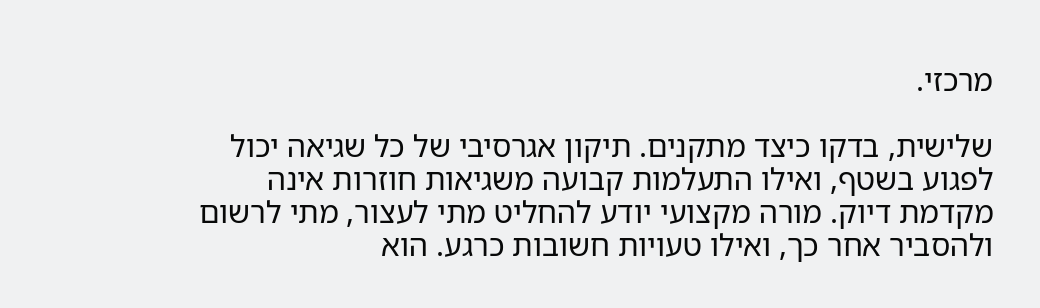מרכזי.

שלישית, בדקו כיצד מתקנים. תיקון אגרסיבי של כל שגיאה יכול לפגוע בשטף, ואילו התעלמות קבועה משגיאות חוזרות אינה מקדמת דיוק. מורה מקצועי יודע להחליט מתי לעצור, מתי לרשום ולהסביר אחר כך, ואילו טעויות חשובות כרגע. הוא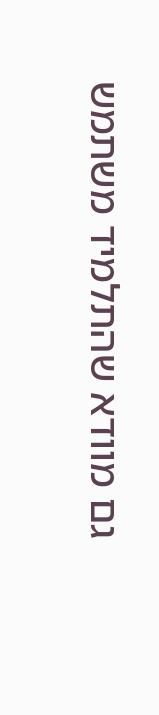גם מוודא שהתלמיד משתמש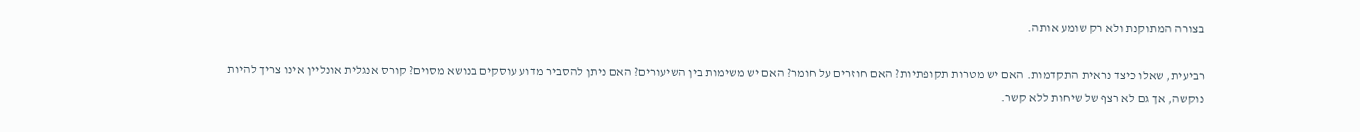בצורה המתוקנת ולא רק שומע אותה.

רביעית, שאלו כיצד נראית התקדמות. האם יש מטרות תקופתיות? האם חוזרים על חומר? האם יש משימות בין השיעורים? האם ניתן להסביר מדוע עוסקים בנושא מסוים? קורס אנגלית אונליין אינו צריך להיות נוקשה, אך גם לא רצף של שיחות ללא קשר.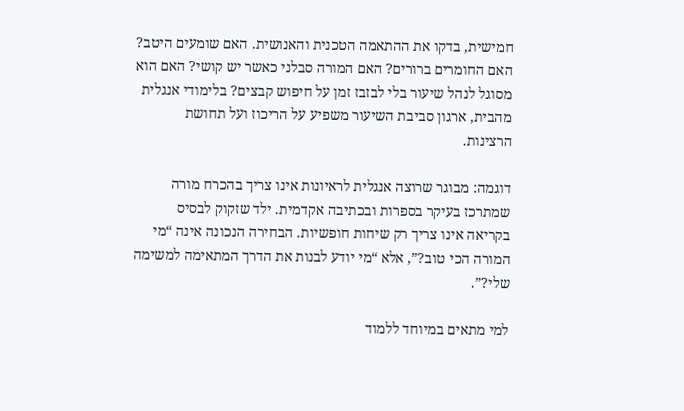חמישית, בדקו את ההתאמה הטכנית והאנושית. האם שומעים היטב? האם החומרים ברורים? האם המורה סבלני כאשר יש קושי? האם הוא מסוגל לנהל שיעור בלי לבזבז זמן על חיפוש קבצים? בלימודי אנגלית מהבית, ארגון סביבת השיעור משפיע על הריכוז ועל תחושת הרצינות.

דוגמה: מבוגר שרוצה אנגלית לראיונות אינו צריך בהכרח מורה שמתרכז בעיקר בספרות ובכתיבה אקדמית. ילד שזקוק לבסיס בקריאה אינו צריך רק שיחות חופשיות. הבחירה הנכונה אינה “מי המורה הכי טוב?”, אלא “מי יודע לבנות את הדרך המתאימה למשימה שלי?”.

למי מתאים במיוחד ללמוד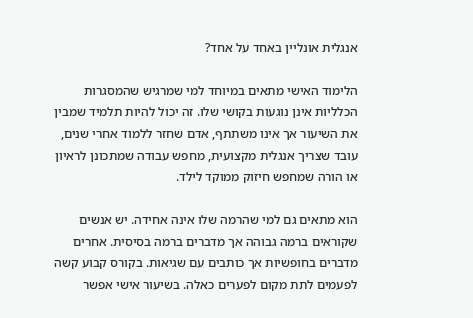אנגלית אונליין באחד על אחד?

הלימוד האישי מתאים במיוחד למי שמרגיש שהמסגרות הכלליות אינן נוגעות בקושי שלו. זה יכול להיות תלמיד שמבין את השיעור אך אינו משתתף, אדם שחזר ללמוד אחרי שנים, עובד שצריך אנגלית מקצועית, מחפש עבודה שמתכונן לראיון או הורה שמחפש חיזוק ממוקד לילד.

הוא מתאים גם למי שהרמה שלו אינה אחידה. יש אנשים שקוראים ברמה גבוהה אך מדברים ברמה בסיסית. אחרים מדברים בחופשיות אך כותבים עם שגיאות. בקורס קבוע קשה לפעמים לתת מקום לפערים כאלה. בשיעור אישי אפשר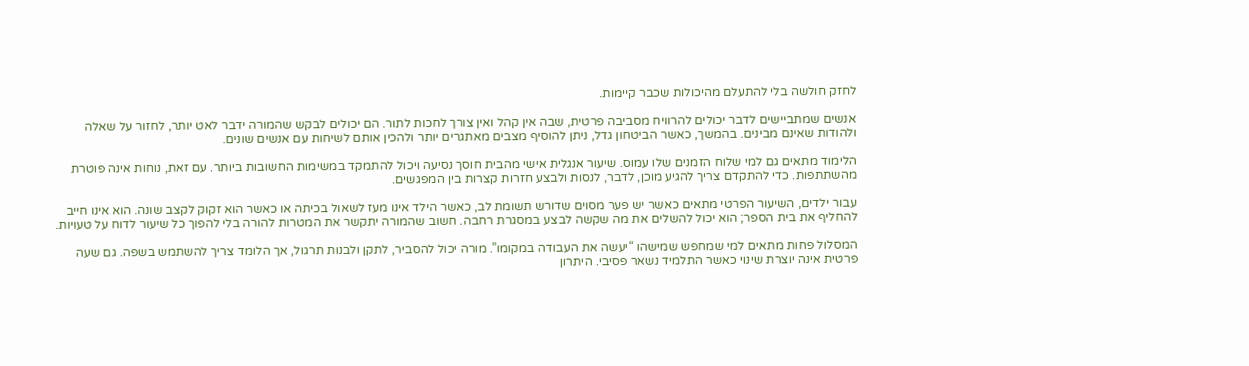לחזק חולשה בלי להתעלם מהיכולות שכבר קיימות.

אנשים שמתביישים לדבר יכולים להרוויח מסביבה פרטית, שבה אין קהל ואין צורך לחכות לתור. הם יכולים לבקש שהמורה ידבר לאט יותר, לחזור על שאלה ולהודות שאינם מבינים. בהמשך, כאשר הביטחון גדל, ניתן להוסיף מצבים מאתגרים יותר ולהכין אותם לשיחות עם אנשים שונים.

הלימוד מתאים גם למי שלוח הזמנים שלו עמוס. שיעור אנגלית אישי מהבית חוסך נסיעה ויכול להתמקד במשימות החשובות ביותר. עם זאת, נוחות אינה פוטרת מהשתתפות. כדי להתקדם צריך להגיע מוכן, לדבר, לנסות ולבצע חזרות קצרות בין המפגשים.

עבור ילדים, השיעור הפרטי מתאים כאשר יש פער מסוים שדורש תשומת לב, כאשר הילד אינו מעז לשאול בכיתה או כאשר הוא זקוק לקצב שונה. הוא אינו חייב להחליף את בית הספר; הוא יכול להשלים את מה שקשה לבצע במסגרת רחבה. חשוב שהמורה יתקשר את המטרות להורה בלי להפוך כל שיעור לדוח על טעויות.

המסלול פחות מתאים למי שמחפש שמישהו “יעשה את העבודה במקומו”. מורה יכול להסביר, לתקן ולבנות תרגול, אך הלומד צריך להשתמש בשפה. גם שעה פרטית אינה יוצרת שינוי כאשר התלמיד נשאר פסיבי. היתרון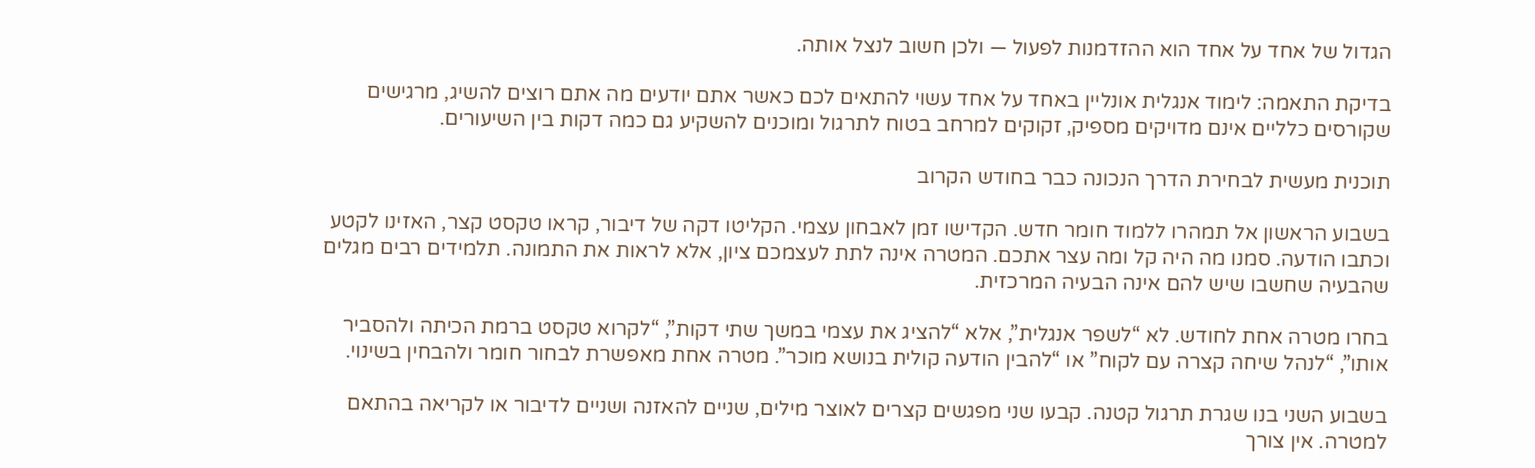הגדול של אחד על אחד הוא ההזדמנות לפעול — ולכן חשוב לנצל אותה.

בדיקת התאמה: לימוד אנגלית אונליין באחד על אחד עשוי להתאים לכם כאשר אתם יודעים מה אתם רוצים להשיג, מרגישים שקורסים כלליים אינם מדויקים מספיק, זקוקים למרחב בטוח לתרגול ומוכנים להשקיע גם כמה דקות בין השיעורים.

תוכנית מעשית לבחירת הדרך הנכונה כבר בחודש הקרוב

בשבוע הראשון אל תמהרו ללמוד חומר חדש. הקדישו זמן לאבחון עצמי. הקליטו דקה של דיבור, קראו טקסט קצר, האזינו לקטע וכתבו הודעה. סמנו מה היה קל ומה עצר אתכם. המטרה אינה לתת לעצמכם ציון, אלא לראות את התמונה. תלמידים רבים מגלים שהבעיה שחשבו שיש להם אינה הבעיה המרכזית.

בחרו מטרה אחת לחודש. לא “לשפר אנגלית”, אלא “להציג את עצמי במשך שתי דקות”, “לקרוא טקסט ברמת הכיתה ולהסביר אותו”, “לנהל שיחה קצרה עם לקוח” או “להבין הודעה קולית בנושא מוכר”. מטרה אחת מאפשרת לבחור חומר ולהבחין בשינוי.

בשבוע השני בנו שגרת תרגול קטנה. קבעו שני מפגשים קצרים לאוצר מילים, שניים להאזנה ושניים לדיבור או לקריאה בהתאם למטרה. אין צורך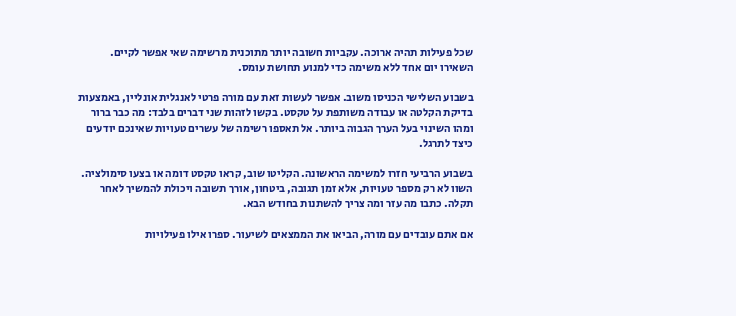שכל פעילות תהיה ארוכה. עקביות חשובה יותר מתוכנית מרשימה שאי אפשר לקיים. השאירו יום אחד ללא משימה כדי למנוע תחושת עומס.

בשבוע השלישי הכניסו משוב. אפשר לעשות זאת עם מורה פרטי לאנגלית אונליין, באמצעות בדיקת הקלטה או עבודה משותפת על טקסט. בקשו לזהות שני דברים בלבד: מה כבר ברור ומהו השינוי בעל הערך הגבוה ביותר. אל תאספו רשימה של עשרים טעויות שאינכם יודעים כיצד לתרגל.

בשבוע הרביעי חזרו למשימה הראשונה. הקליטו שוב, קראו טקסט דומה או בצעו סימולציה. השוו לא רק מספר טעויות, אלא זמן תגובה, ביטחון, אורך תשובה ויכולת להמשיך לאחר תקלה. כתבו מה עזר ומה צריך להשתנות בחודש הבא.

אם אתם עובדים עם מורה, הביאו את הממצאים לשיעור. ספרו אילו פעילויות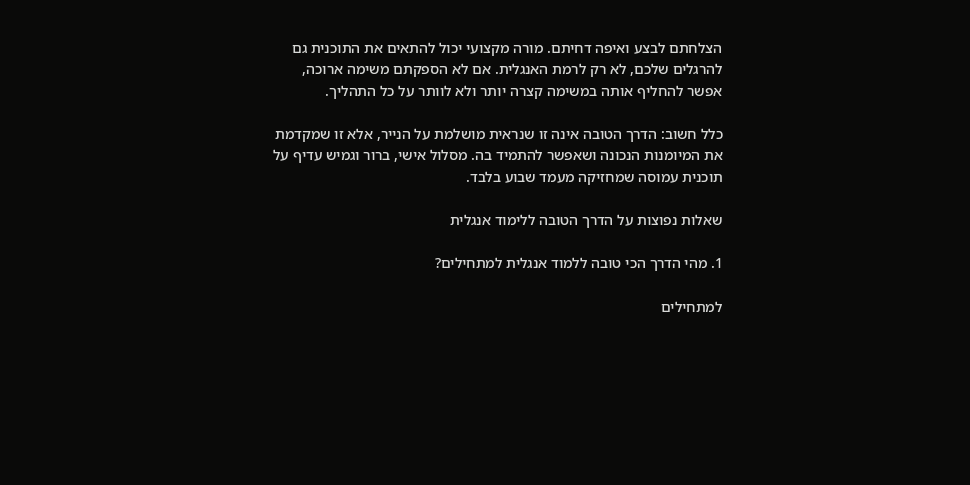הצלחתם לבצע ואיפה דחיתם. מורה מקצועי יכול להתאים את התוכנית גם להרגלים שלכם, לא רק לרמת האנגלית. אם לא הספקתם משימה ארוכה, אפשר להחליף אותה במשימה קצרה יותר ולא לוותר על כל התהליך.

כלל חשוב: הדרך הטובה אינה זו שנראית מושלמת על הנייר, אלא זו שמקדמת את המיומנות הנכונה ושאפשר להתמיד בה. מסלול אישי, ברור וגמיש עדיף על תוכנית עמוסה שמחזיקה מעמד שבוע בלבד.

שאלות נפוצות על הדרך הטובה ללימוד אנגלית

1. מהי הדרך הכי טובה ללמוד אנגלית למתחילים?

למתחילים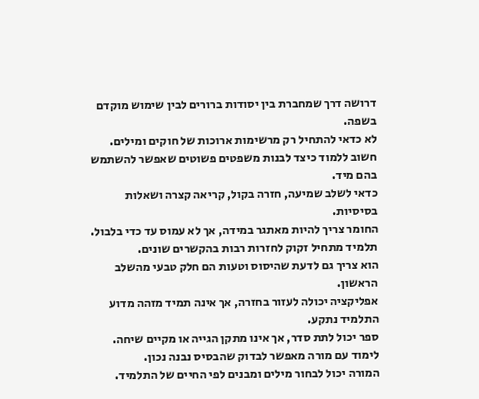דרושה דרך שמחברת בין יסודות ברורים לבין שימוש מוקדם בשפה.
לא כדאי להתחיל רק מרשימות ארוכות של חוקים ומילים.
חשוב ללמוד כיצד לבנות משפטים פשוטים שאפשר להשתמש בהם מיד.
כדאי לשלב שמיעה, חזרה בקול, קריאה קצרה ושאלות בסיסיות.
החומר צריך להיות מאתגר במידה, אך לא עמוס עד כדי בלבול.
תלמיד מתחיל זקוק לחזרות רבות בהקשרים שונים.
הוא צריך גם לדעת שהיסוס וטעות הם חלק טבעי מהשלב הראשון.
אפליקציה יכולה לעזור בחזרה, אך אינה תמיד מזהה מדוע התלמיד נתקע.
ספר יכול לתת סדר, אך אינו מתקן הגייה או מקיים שיחה.
לימוד עם מורה מאפשר לבדוק שהבסיס נבנה נכון.
המורה יכול לבחור מילים ומבנים לפי החיים של התלמיד.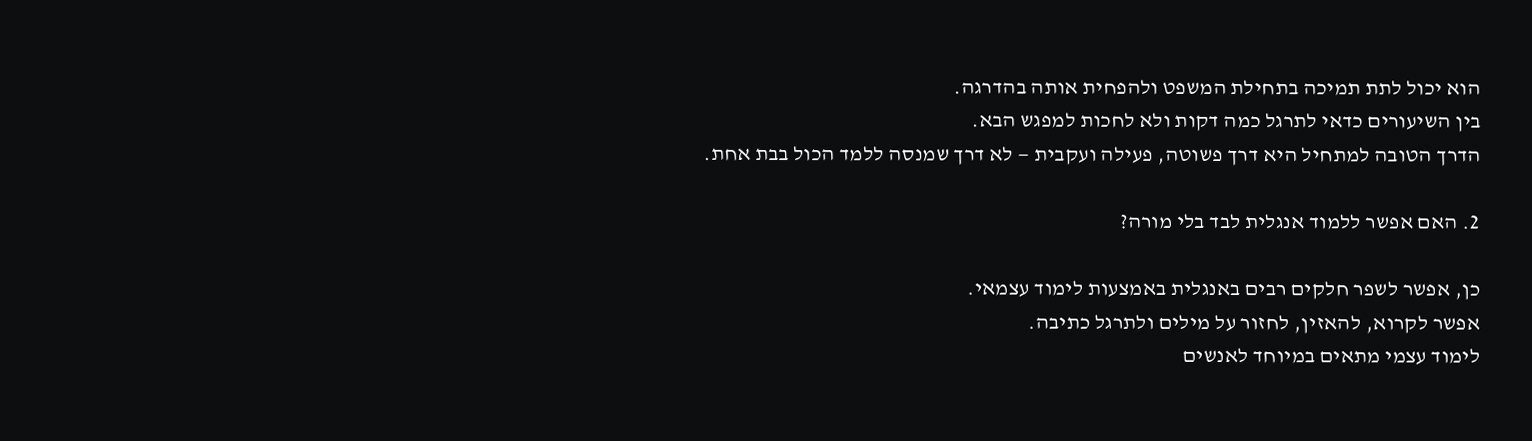הוא יכול לתת תמיכה בתחילת המשפט ולהפחית אותה בהדרגה.
בין השיעורים כדאי לתרגל כמה דקות ולא לחכות למפגש הבא.
הדרך הטובה למתחיל היא דרך פשוטה, פעילה ועקבית — לא דרך שמנסה ללמד הכול בבת אחת.

2. האם אפשר ללמוד אנגלית לבד בלי מורה?

כן, אפשר לשפר חלקים רבים באנגלית באמצעות לימוד עצמאי.
אפשר לקרוא, להאזין, לחזור על מילים ולתרגל כתיבה.
לימוד עצמי מתאים במיוחד לאנשים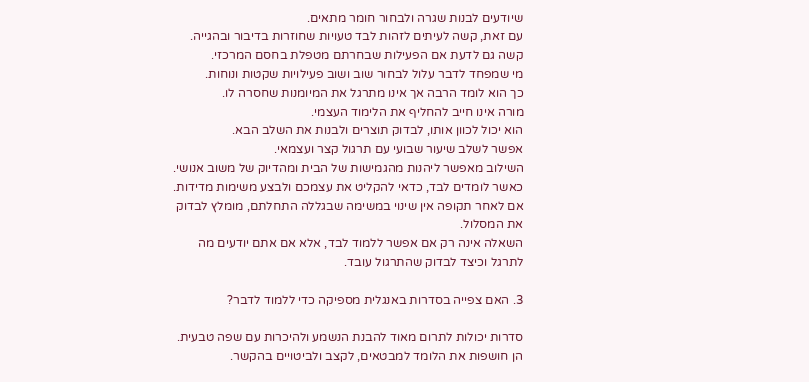שיודעים לבנות שגרה ולבחור חומר מתאים.
עם זאת, קשה לעיתים לזהות לבד טעויות שחוזרות בדיבור ובהגייה.
קשה גם לדעת אם הפעילות שבחרתם מטפלת בחסם המרכזי.
מי שמפחד לדבר עלול לבחור שוב ושוב פעילויות שקטות ונוחות.
כך הוא לומד הרבה אך אינו מתרגל את המיומנות שחסרה לו.
מורה אינו חייב להחליף את הלימוד העצמי.
הוא יכול לכוון אותו, לבדוק תוצרים ולבנות את השלב הבא.
אפשר לשלב שיעור שבועי עם תרגול קצר ועצמאי.
השילוב מאפשר ליהנות מהגמישות של הבית ומהדיוק של משוב אנושי.
כאשר לומדים לבד, כדאי להקליט את עצמכם ולבצע משימות מדידות.
אם לאחר תקופה אין שינוי במשימה שבגללה התחלתם, מומלץ לבדוק את המסלול.
השאלה אינה רק אם אפשר ללמוד לבד, אלא אם אתם יודעים מה לתרגל וכיצד לבדוק שהתרגול עובד.

3. האם צפייה בסדרות באנגלית מספיקה כדי ללמוד לדבר?

סדרות יכולות לתרום מאוד להבנת הנשמע ולהיכרות עם שפה טבעית.
הן חושפות את הלומד למבטאים, לקצב ולביטויים בהקשר.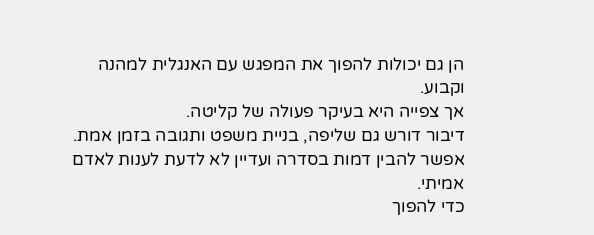הן גם יכולות להפוך את המפגש עם האנגלית למהנה וקבוע.
אך צפייה היא בעיקר פעולה של קליטה.
דיבור דורש גם שליפה, בניית משפט ותגובה בזמן אמת.
אפשר להבין דמות בסדרה ועדיין לא לדעת לענות לאדם אמיתי.
כדי להפוך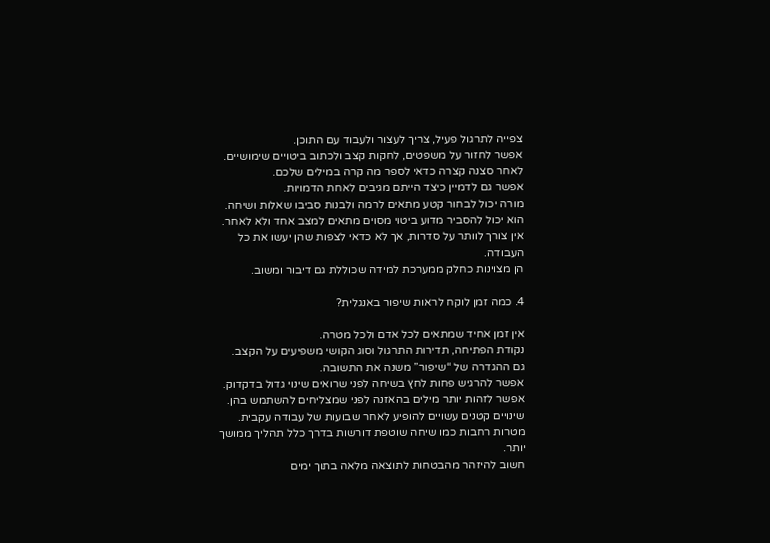צפייה לתרגול פעיל, צריך לעצור ולעבוד עם התוכן.
אפשר לחזור על משפטים, לחקות קצב ולכתוב ביטויים שימושיים.
לאחר סצנה קצרה כדאי לספר מה קרה במילים שלכם.
אפשר גם לדמיין כיצד הייתם מגיבים לאחת הדמויות.
מורה יכול לבחור קטע מתאים לרמה ולבנות סביבו שאלות ושיחה.
הוא יכול להסביר מדוע ביטוי מסוים מתאים למצב אחד ולא לאחר.
אין צורך לוותר על סדרות, אך לא כדאי לצפות שהן יעשו את כל העבודה.
הן מצוינות כחלק ממערכת למידה שכוללת גם דיבור ומשוב.

4. כמה זמן לוקח לראות שיפור באנגלית?

אין זמן אחיד שמתאים לכל אדם ולכל מטרה.
נקודת הפתיחה, תדירות התרגול וסוג הקושי משפיעים על הקצב.
גם ההגדרה של “שיפור” משנה את התשובה.
אפשר להרגיש פחות לחץ בשיחה לפני שרואים שינוי גדול בדקדוק.
אפשר לזהות יותר מילים בהאזנה לפני שמצליחים להשתמש בהן.
שינויים קטנים עשויים להופיע לאחר שבועות של עבודה עקבית.
מטרות רחבות כמו שיחה שוטפת דורשות בדרך כלל תהליך ממושך יותר.
חשוב להיזהר מהבטחות לתוצאה מלאה בתוך ימים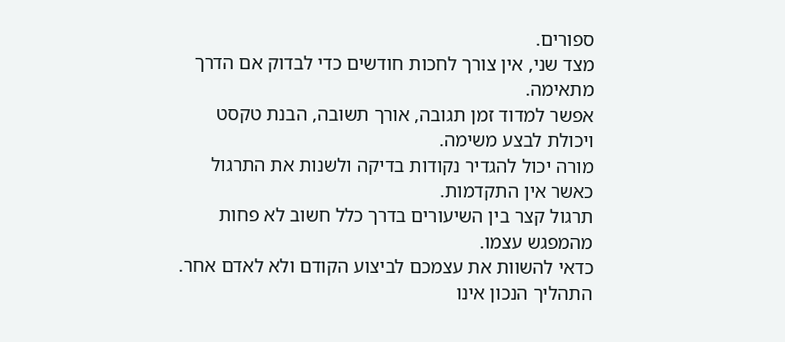ספורים.
מצד שני, אין צורך לחכות חודשים כדי לבדוק אם הדרך מתאימה.
אפשר למדוד זמן תגובה, אורך תשובה, הבנת טקסט ויכולת לבצע משימה.
מורה יכול להגדיר נקודות בדיקה ולשנות את התרגול כאשר אין התקדמות.
תרגול קצר בין השיעורים בדרך כלל חשוב לא פחות מהמפגש עצמו.
כדאי להשוות את עצמכם לביצוע הקודם ולא לאדם אחר.
התהליך הנכון אינו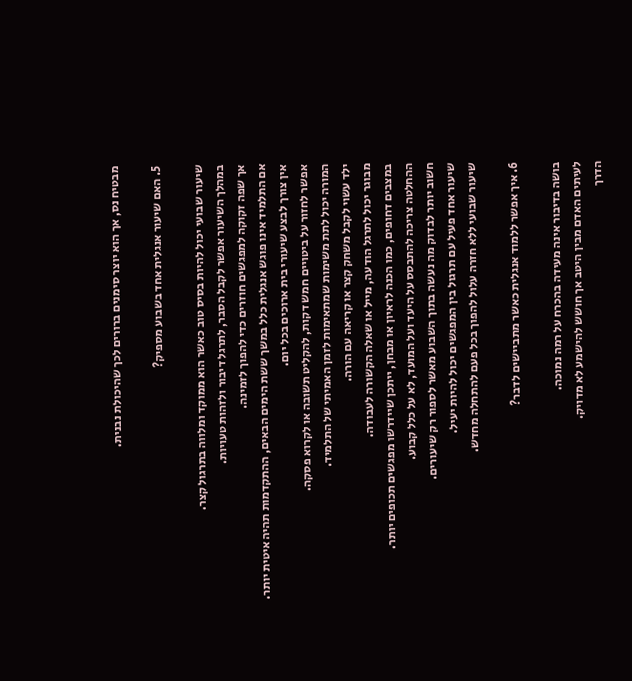מבטיח נס, אך הוא יוצר סימנים ברורים לכך שהיכולת נבנית.

5. האם שיעור אנגלית אחד בשבוע מספיק?

שיעור שבועי יכול להיות בסיס טוב כאשר הוא ממוקד ומלווה בתרגול קצר.
במהלך השיעור אפשר לקבל הסבר, לתרגל דיבור ולזהות טעויות.
אך שפה זקוקה למפגשים חוזרים כדי להפוך לזמינה.
אם התלמיד אינו פוגש אנגלית כלל במשך ששת הימים הבאים, ההתקדמות תהיה איטית יותר.
אין צורך לבצע שיעורי בית ארוכים בכל יום.
אפשר לחזור על ביטויים חמש דקות, להקליט תשובה או לקרוא פסקה.
המורה יכול לתת משימות שמתאימות לזמן האמיתי של התלמיד.
ילד עשוי לקבל משחק קצר או קריאה עם הורה.
מבוגר יכול לתרגל הודעה, מייל או שאלה הקשורה לעבודה.
במצבים דחופים, כמו הכנה לראיון או מבחן, ייתכן שיידרשו מפגשים תכופים יותר.
ההחלטה צריכה להתבסס על היעד ועל המועד, לא על כלל קבוע.
חשוב יותר לבדוק מה נעשה בתוך השבוע מאשר לספור רק שיעורים.
שיעור אחד פעיל עם תרגול בין המפגשים יכול להיות יעיל.
שיעור שבועי ללא חזרה עלול להפוך בכל פעם להתחלה מחדש.

6. איך אפשר ללמוד אנגלית כאשר מתביישים לדבר?

בושה בדיבור אינה מעידה בהכרח על רמה נמוכה.
לעיתים האדם מבין היטב אך חושש להישמע לא מדויק.
הדרך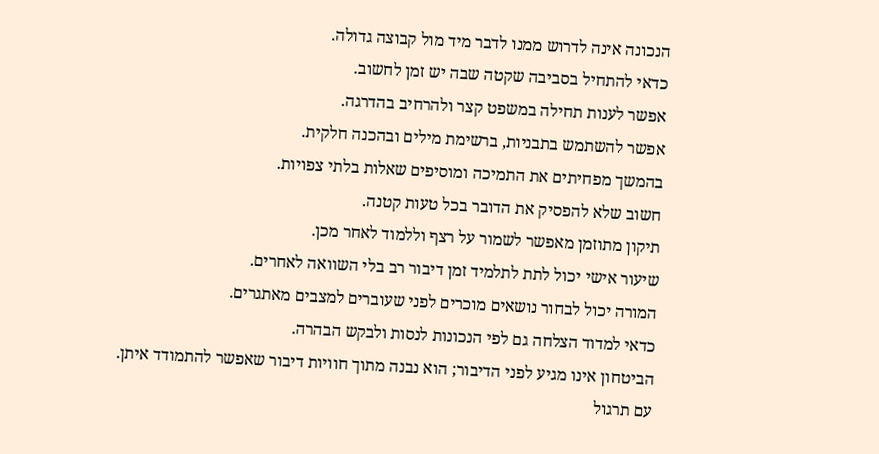הנכונה אינה לדרוש ממנו לדבר מיד מול קבוצה גדולה.
כדאי להתחיל בסביבה שקטה שבה יש זמן לחשוב.
אפשר לענות תחילה במשפט קצר ולהרחיב בהדרגה.
אפשר להשתמש בתבניות, ברשימת מילים ובהכנה חלקית.
בהמשך מפחיתים את התמיכה ומוסיפים שאלות בלתי צפויות.
חשוב שלא להפסיק את הדובר בכל טעות קטנה.
תיקון מתוזמן מאפשר לשמור על רצף וללמוד לאחר מכן.
שיעור אישי יכול לתת לתלמיד זמן דיבור רב בלי השוואה לאחרים.
המורה יכול לבחור נושאים מוכרים לפני שעוברים למצבים מאתגרים.
כדאי למדוד הצלחה גם לפי הנכונות לנסות ולבקש הבהרה.
הביטחון אינו מגיע לפני הדיבור; הוא נבנה מתוך חוויות דיבור שאפשר להתמודד איתן.
עם תרגול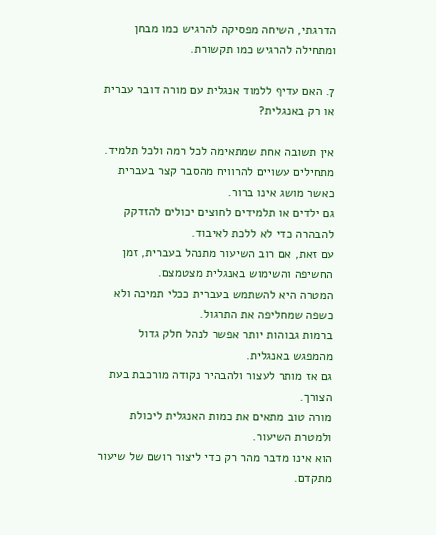הדרגתי, השיחה מפסיקה להרגיש כמו מבחן ומתחילה להרגיש כמו תקשורת.

7. האם עדיף ללמוד אנגלית עם מורה דובר עברית או רק באנגלית?

אין תשובה אחת שמתאימה לכל רמה ולכל תלמיד.
מתחילים עשויים להרוויח מהסבר קצר בעברית כאשר מושג אינו ברור.
גם ילדים או תלמידים לחוצים יכולים להזדקק להבהרה כדי לא ללכת לאיבוד.
עם זאת, אם רוב השיעור מתנהל בעברית, זמן החשיפה והשימוש באנגלית מצטמצם.
המטרה היא להשתמש בעברית ככלי תמיכה ולא כשפה שמחליפה את התרגול.
ברמות גבוהות יותר אפשר לנהל חלק גדול מהמפגש באנגלית.
גם אז מותר לעצור ולהבהיר נקודה מורכבת בעת הצורך.
מורה טוב מתאים את כמות האנגלית ליכולת ולמטרת השיעור.
הוא אינו מדבר מהר רק כדי ליצור רושם של שיעור מתקדם.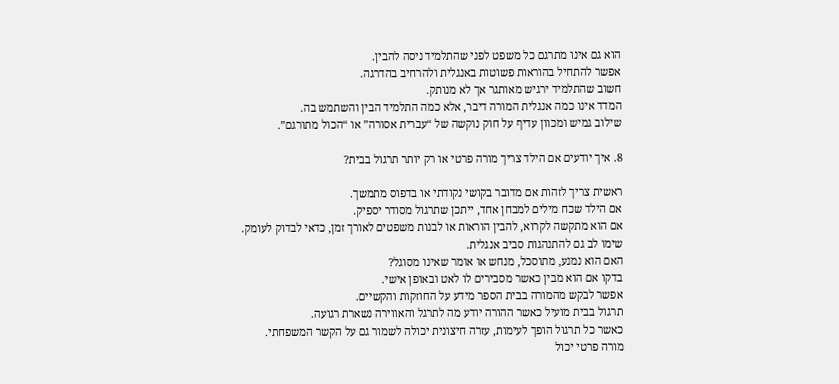הוא גם אינו מתרגם כל משפט לפני שהתלמיד ניסה להבין.
אפשר להתחיל בהוראות פשוטות באנגלית ולהרחיב בהדרגה.
חשוב שהתלמיד ירגיש מאותגר אך לא מנותק.
המדד אינו כמה אנגלית המורה דיבר, אלא כמה התלמיד הבין והשתמש בה.
שילוב גמיש ומכוון עדיף על חוק נוקשה של “עברית אסורה” או “הכול מתורגם”.

8. איך יודעים אם הילד צריך מורה פרטי או רק יותר תרגול בבית?

ראשית צריך לזהות אם מדובר בקושי נקודתי או בדפוס מתמשך.
אם הילד שכח מילים למבחן אחד, ייתכן שתרגול מסודר יספיק.
אם הוא מתקשה לקרוא, להבין הוראות או לבנות משפטים לאורך זמן, כדאי לבדוק לעומק.
שימו לב גם להתנהגות סביב אנגלית.
האם הוא נמנע, מתוסכל, מנחש או אומר שאינו מסוגל?
בדקו אם הוא מבין כאשר מסבירים לו לאט ובאופן אישי.
אפשר לבקש מהמורה בבית הספר מידע על החוזקות והקשיים.
תרגול בבית מועיל כאשר ההורה יודע מה לתרגל והאווירה נשארת רגועה.
כאשר כל תרגול הופך לעימות, עזרה חיצונית יכולה לשמור גם על הקשר המשפחתי.
מורה פרטי יכול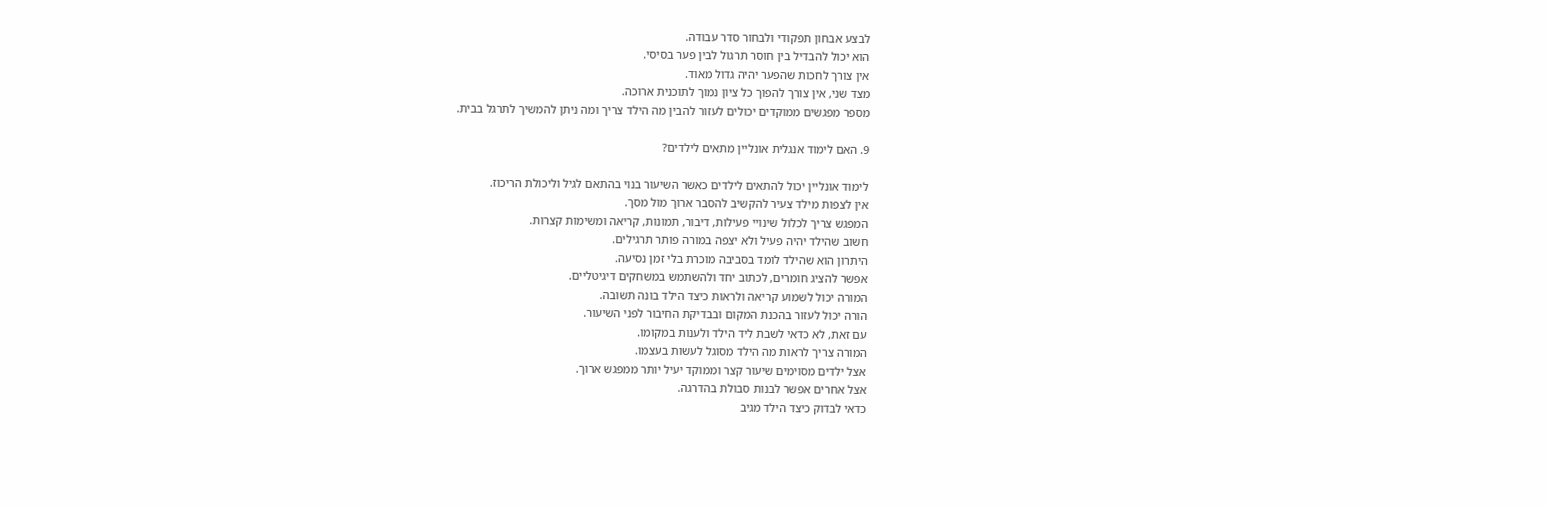לבצע אבחון תפקודי ולבחור סדר עבודה.
הוא יכול להבדיל בין חוסר תרגול לבין פער בסיסי.
אין צורך לחכות שהפער יהיה גדול מאוד.
מצד שני, אין צורך להפוך כל ציון נמוך לתוכנית ארוכה.
מספר מפגשים ממוקדים יכולים לעזור להבין מה הילד צריך ומה ניתן להמשיך לתרגל בבית.

9. האם לימוד אנגלית אונליין מתאים לילדים?

לימוד אונליין יכול להתאים לילדים כאשר השיעור בנוי בהתאם לגיל וליכולת הריכוז.
אין לצפות מילד צעיר להקשיב להסבר ארוך מול מסך.
המפגש צריך לכלול שינויי פעילות, דיבור, תמונות, קריאה ומשימות קצרות.
חשוב שהילד יהיה פעיל ולא יצפה במורה פותר תרגילים.
היתרון הוא שהילד לומד בסביבה מוכרת בלי זמן נסיעה.
אפשר להציג חומרים, לכתוב יחד ולהשתמש במשחקים דיגיטליים.
המורה יכול לשמוע קריאה ולראות כיצד הילד בונה תשובה.
הורה יכול לעזור בהכנת המקום ובבדיקת החיבור לפני השיעור.
עם זאת, לא כדאי לשבת ליד הילד ולענות במקומו.
המורה צריך לראות מה הילד מסוגל לעשות בעצמו.
אצל ילדים מסוימים שיעור קצר וממוקד יעיל יותר ממפגש ארוך.
אצל אחרים אפשר לבנות סבולת בהדרגה.
כדאי לבדוק כיצד הילד מגיב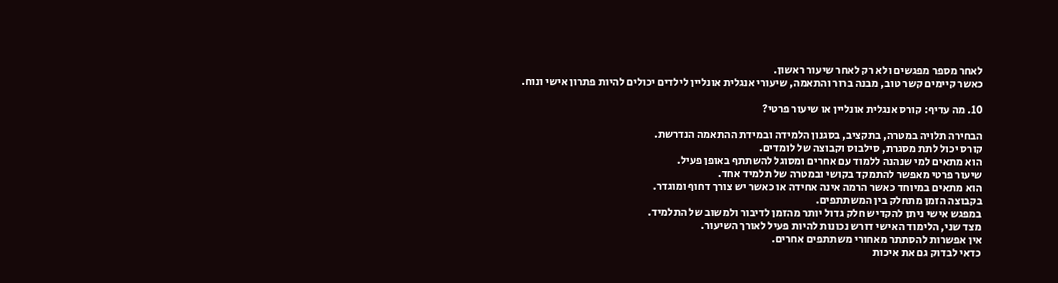לאחר מספר מפגשים ולא רק לאחר שיעור ראשון.
כאשר קיימים קשר טוב, מבנה ברור והתאמה, שיעורי אנגלית אונליין לילדים יכולים להיות פתרון אישי ונוח.

10. מה עדיף: קורס אנגלית אונליין או שיעור פרטי?

הבחירה תלויה במטרה, בתקציב, בסגנון הלמידה ובמידת ההתאמה הנדרשת.
קורס יכול לתת מסגרת, סילבוס וקבוצה של לומדים.
הוא מתאים למי שנהנה ללמוד עם אחרים ומסוגל להשתתף באופן פעיל.
שיעור פרטי מאפשר להתמקד בקושי ובמטרה של תלמיד אחד.
הוא מתאים במיוחד כאשר הרמה אינה אחידה או כאשר יש צורך דחוף ומוגדר.
בקבוצה הזמן מתחלק בין המשתתפים.
במפגש אישי ניתן להקדיש חלק גדול יותר מהזמן לדיבור ולמשוב של התלמיד.
מצד שני, הלימוד האישי דורש נכונות להיות פעיל לאורך השיעור.
אין אפשרות להסתתר מאחורי משתתפים אחרים.
כדאי לבדוק גם את איכות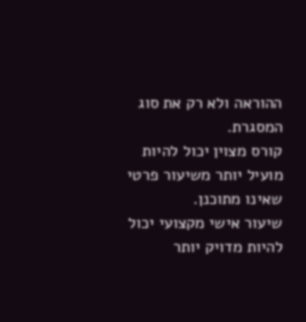ההוראה ולא רק את סוג המסגרת.
קורס מצוין יכול להיות מועיל יותר משיעור פרטי שאינו מתוכנן.
שיעור אישי מקצועי יכול להיות מדויק יותר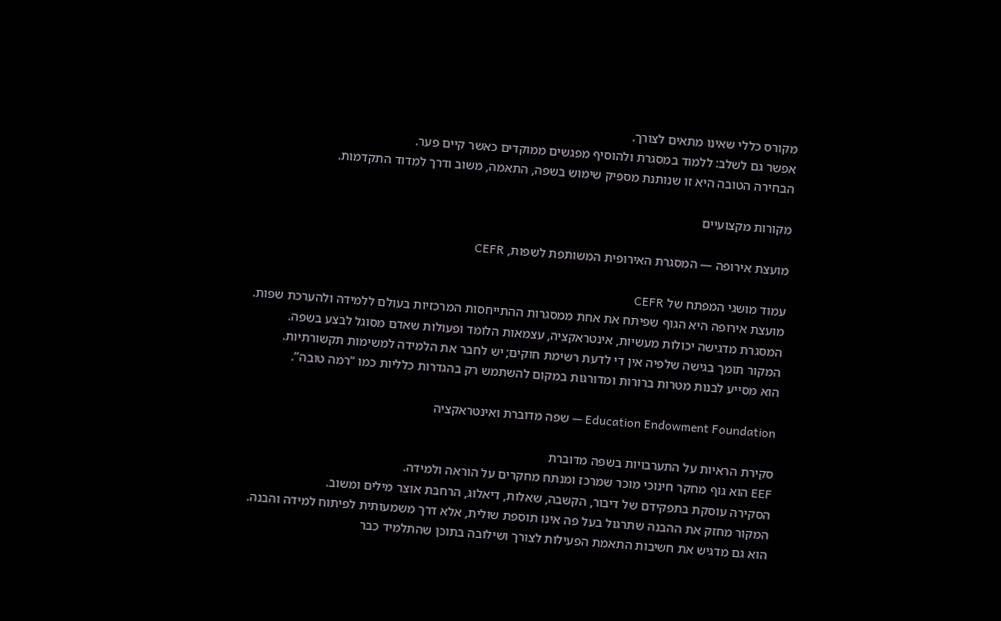מקורס כללי שאינו מתאים לצורך.
אפשר גם לשלב: ללמוד במסגרת ולהוסיף מפגשים ממוקדים כאשר קיים פער.
הבחירה הטובה היא זו שנותנת מספיק שימוש בשפה, התאמה, משוב ודרך למדוד התקדמות.

מקורות מקצועיים

מועצת אירופה — המסגרת האירופית המשותפת לשפות, CEFR

עמוד מושגי המפתח של CEFR
מועצת אירופה היא הגוף שפיתח את אחת ממסגרות ההתייחסות המרכזיות בעולם ללמידה ולהערכת שפות.
המסגרת מדגישה יכולות מעשיות, אינטראקציה, עצמאות הלומד ופעולות שאדם מסוגל לבצע בשפה.
המקור תומך בגישה שלפיה אין די לדעת רשימת חוקים; יש לחבר את הלמידה למשימות תקשורתיות.
הוא מסייע לבנות מטרות ברורות ומדורגות במקום להשתמש רק בהגדרות כלליות כמו “רמה טובה”.

Education Endowment Foundation — שפה מדוברת ואינטראקציה

סקירת הראיות על התערבויות בשפה מדוברת
EEF הוא גוף מחקר חינוכי מוכר שמרכז ומנתח מחקרים על הוראה ולמידה.
הסקירה עוסקת בתפקידם של דיבור, הקשבה, שאלות, דיאלוג, הרחבת אוצר מילים ומשוב.
המקור מחזק את ההבנה שתרגול בעל פה אינו תוספת שולית, אלא דרך משמעותית לפיתוח למידה והבנה.
הוא גם מדגיש את חשיבות התאמת הפעילות לצורך ושילובה בתוכן שהתלמיד כבר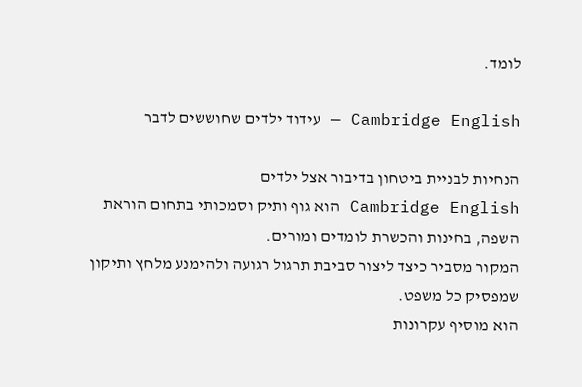לומד.

Cambridge English — עידוד ילדים שחוששים לדבר

הנחיות לבניית ביטחון בדיבור אצל ילדים
Cambridge English הוא גוף ותיק וסמכותי בתחום הוראת השפה, בחינות והכשרת לומדים ומורים.
המקור מסביר כיצד ליצור סביבת תרגול רגועה ולהימנע מלחץ ותיקון שמפסיק כל משפט.
הוא מוסיף עקרונות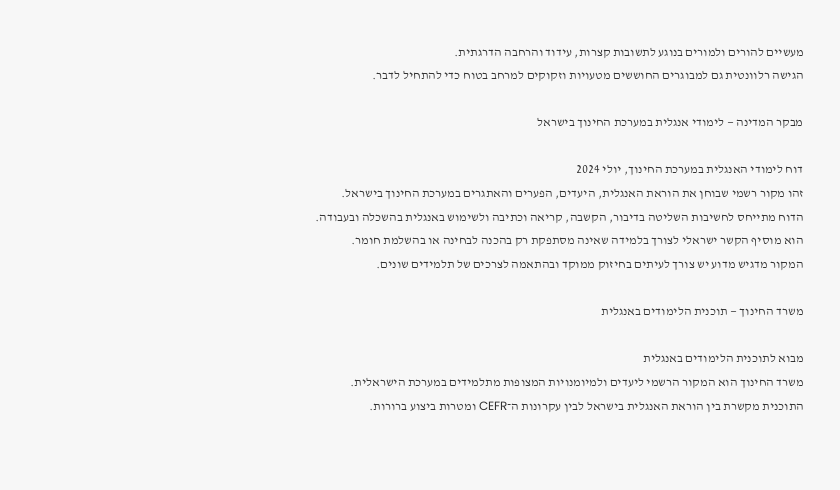מעשיים להורים ולמורים בנוגע לתשובות קצרות, עידוד והרחבה הדרגתית.
הגישה רלוונטית גם למבוגרים החוששים מטעויות וזקוקים למרחב בטוח כדי להתחיל לדבר.

מבקר המדינה — לימודי אנגלית במערכת החינוך בישראל

דוח לימודי האנגלית במערכת החינוך, יולי 2024
זהו מקור רשמי שבוחן את הוראת האנגלית, היעדים, הפערים והאתגרים במערכת החינוך בישראל.
הדוח מתייחס לחשיבות השליטה בדיבור, הקשבה, קריאה וכתיבה ולשימוש באנגלית בהשכלה ובעבודה.
הוא מוסיף הקשר ישראלי לצורך בלמידה שאינה מסתפקת רק בהכנה לבחינה או בהשלמת חומר.
המקור מדגיש מדוע יש צורך לעיתים בחיזוק ממוקד ובהתאמה לצרכים של תלמידים שונים.

משרד החינוך — תוכנית הלימודים באנגלית

מבוא לתוכנית הלימודים באנגלית
משרד החינוך הוא המקור הרשמי ליעדים ולמיומנויות המצופות מתלמידים במערכת הישראלית.
התוכנית מקשרת בין הוראת האנגלית בישראל לבין עקרונות ה־CEFR ומטרות ביצוע ברורות.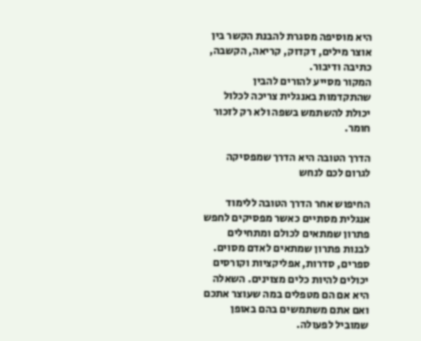היא מוסיפה מסגרת להבנת הקשר בין אוצר מילים, דקדוק, קריאה, הקשבה, כתיבה ודיבור.
המקור מסייע להורים להבין שהתקדמות באנגלית צריכה לכלול יכולת להשתמש בשפה ולא רק לזכור חומר.

הדרך הטובה היא הדרך שמפסיקה לגרום לכם לנחש

החיפוש אחר הדרך הטובה ללימוד אנגלית מסתיים כאשר מפסיקים לחפש פתרון שמתאים לכולם ומתחילים לבנות פתרון שמתאים לאדם מסוים. ספרים, סדרות, אפליקציות וקורסים יכולים להיות כלים מצוינים. השאלה היא אם הם מטפלים במה שעוצר אתכם ואם אתם משתמשים בהם באופן שמוביל לפעולה.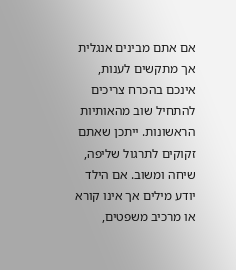אם אתם מבינים אנגלית אך מתקשים לענות, אינכם בהכרח צריכים להתחיל שוב מהאותיות הראשונות. ייתכן שאתם זקוקים לתרגול שליפה, שיחה ומשוב. אם הילד יודע מילים אך אינו קורא או מרכיב משפטים,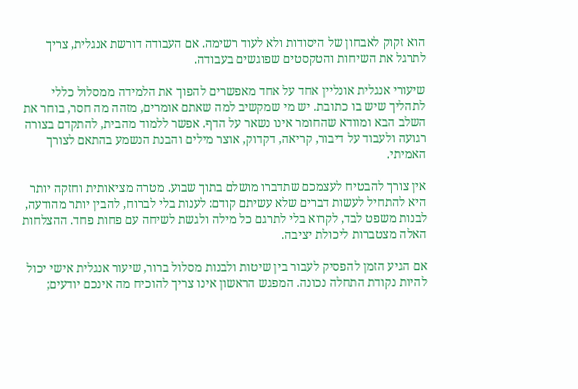הוא זקוק לאבחון של היסודות ולא לעוד רשימה. אם העבודה דורשת אנגלית, צריך לתרגל את השיחות והטקסטים שפוגשים בעבודה.

שיעורי אנגלית אונליין אחד על אחד מאפשרים להפוך את הלמידה ממסלול כללי לתהליך שיש בו כתובת. יש מי שמקשיב למה שאתם אומרים, מזהה מה חסר, בוחר את השלב הבא ומוודא שהחומר אינו נשאר על הדף. אפשר ללמוד מהבית, להתקדם בצורה רגועה ולעבוד על דיבור, קריאה, דקדוק, אוצר מילים והבנת הנשמע בהתאם לצורך האמיתי.

אין צורך להבטיח לעצמכם שתדברו מושלם בתוך שבוע. מטרה מציאותית וחזקה יותר היא להתחיל לעשות דברים שלא עשיתם קודם: לענות בלי לברוח, להבין יותר מהודעה, לבנות משפט לבד, לקרוא בלי לתרגם כל מילה ולגשת לשיחה עם פחות פחד. ההצלחות האלה מצטברות ליכולת יציבה.

אם הגיע הזמן להפסיק לעבור בין שיטות ולבנות מסלול ברור, שיעור אנגלית אישי יכול להיות נקודת התחלה נכונה. המפגש הראשון אינו צריך להוכיח מה אינכם יודעים;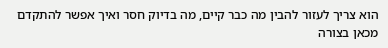הוא צריך לעזור להבין מה כבר קיים, מה בדיוק חסר ואיך אפשר להתקדם מכאן בצורה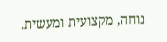נוחה, מקצועית ומעשית.